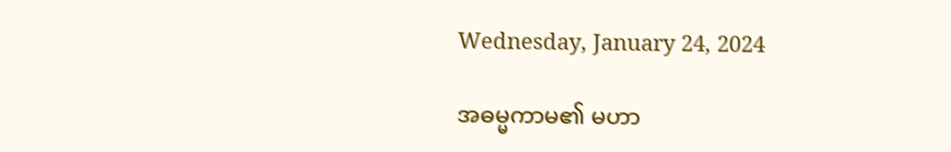Wednesday, January 24, 2024

အဓမ္မကာမ၏ မဟာ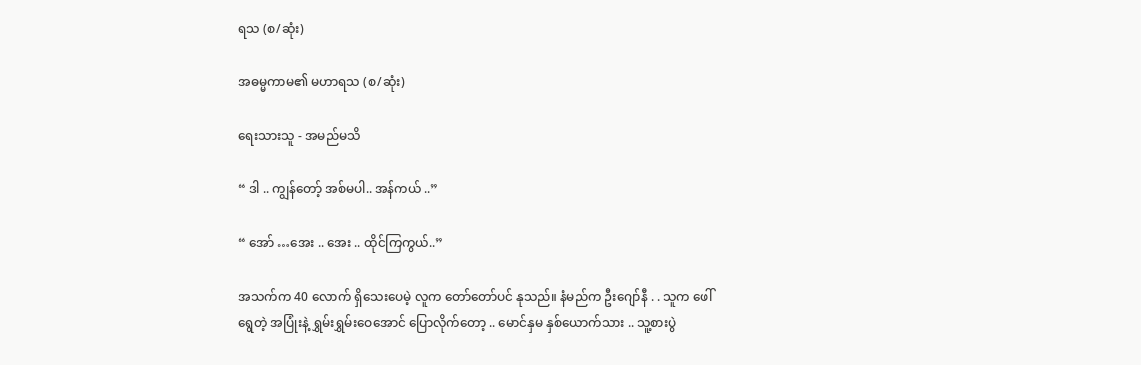ရသ (စ/ဆုံး)

အဓမ္မကာမ၏ မဟာရသ (စ/ဆုံး)

ရေးသားသူ - အမည်မသိ

“ ဒါ .. ကျွန်တော့် အစ်မပါ.. အန်ကယ် ..”

“ အော် …အေး .. အေး .. ထိုင်ကြကွယ်..”

အသက်က 40 လောက် ရှိသေးပေမဲ့ လူက တော်တော်ပင် နုသည်။ နံမည်က ဦးဂျော်နီ . . သူက ဖေါ် ရွေတဲ့ အပြုံးနဲ့ ရွှမ်းရွှမ်းဝေအောင် ပြောလိုက်တော့ .. မောင်နှမ နှစ်ယောက်သား .. သူ့စားပွဲ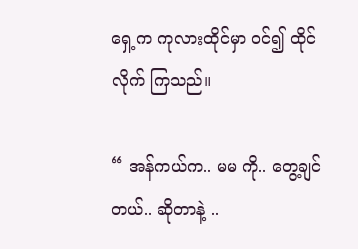ရှေ့က ကုလားထိုင်မှာ ဝင်၍ ထိုင်လိုက် ကြသည်။

“ အန်ကယ်က.. မမ ကို.. တွေ့ချင်တယ်.. ဆိုတာနဲ့ ..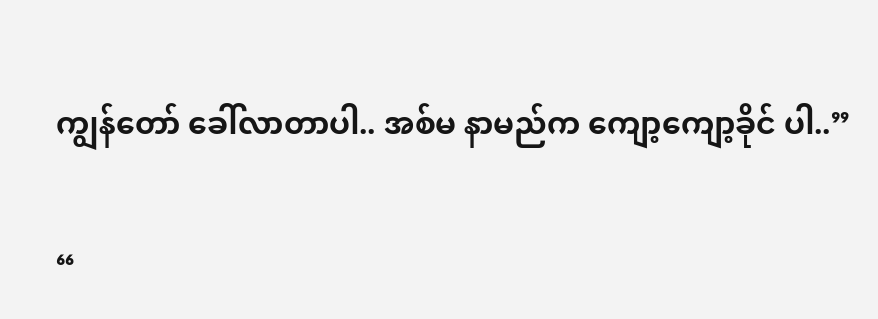ကျွန်တော် ခေါ်လာတာပါ.. အစ်မ နာမည်က ကျော့ကျော့ခိုင် ပါ..”

“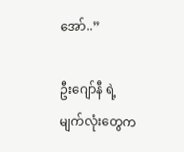အော်..”

ဦးဂျော်နီ ရဲ့ မျက်လုံးတွေက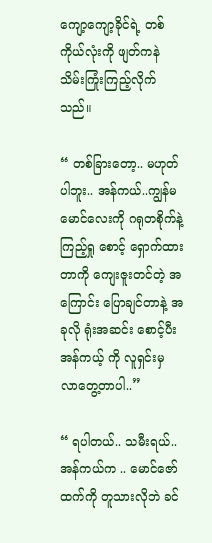ကျော့ကျော့ခိုင်ရဲ့ တစ်ကိုယ်လုံးကို ဖျတ်ကနဲ သိမ်းကြုံးကြည့်လိုက် သည်။

“ တစ်ခြားတော့.. မဟုတ်ပါဘူး.. အန်ကယ်..ကျွန်မ မောင်လေးကို ဂရုတစိုက်နဲ့ ကြည့်ရှု စောင့် ရှောက်ထားတာကို ကျေးဇူးတင်တဲ့ အကြောင်း ပြောချင်တာနဲ့ အခုလို ရုံးအဆင်း စောင့်ပီး အန်ကယ့် ကို လူရှင်းမှ လာတွေ့တာပါ..”

“ ရပါတယ်.. သမီးရယ်.. အန်ကယ်က .. မောင်ဇော်ထက်ကို တူသားလိုဘဲ ခင်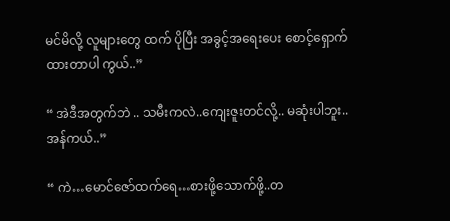မင်မိလို့ လူများတွေ ထက် ပိုပြီး အခွင့်အရေးပေး စောင့်ရှောက်ထားတာပါ ကွယ်..”

“ အဲဒီအတွက်ဘဲ .. သမီးကလဲ..ကျေးဇူးတင်လို့.. မဆုံးပါဘူး..အန်ကယ်..”

“ ကဲ…မောင်ဇော်ထက်ရေ…စားဖို့သောက်ဖို့..တ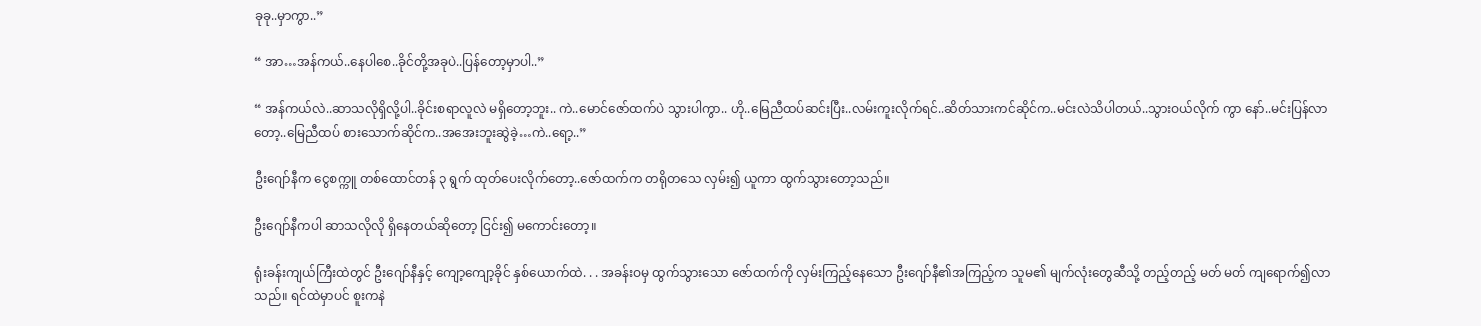ခုခု..မှာကွာ..”

“ အာ…အန်ကယ်..နေပါစေ..ခိုင်တို့အခုပဲ..ပြန်တော့မှာပါ..”

“ အန်ကယ်လဲ..ဆာသလိုရှိလို့ပါ..ခိုင်းစရာလူလဲ မရှိတော့ဘူး.. ကဲ..မောင်ဇော်ထက်ပဲ သွားပါကွာ.. ဟို..မြေညီထပ်ဆင်းပြီး..လမ်းကူးလိုက်ရင်..ဆိတ်သားကင်ဆိုင်က..မင်းလဲသိပါတယ်..သွားဝယ်လိုက် ကွာ နော်..မင်းပြန်လာတော့..မြေညီထပ် စားသောက်ဆိုင်က..အအေးဘူးဆွဲခဲ့…ကဲ..ရော့..”

ဦးဂျော်နီက ငွေစက္ကူ တစ်ထောင်တန် ၃ ရွက် ထုတ်ပေးလိုက်တော့..ဇော်ထက်က တရိုတသေ လှမ်း၍ ယူကာ ထွက်သွားတော့သည်။

ဦးဂျော်နီကပါ ဆာသလိုလို ရှိနေတယ်ဆိုတော့ ငြင်း၍ မကောင်းတော့။

ရုံးခန်းကျယ်ကြီးထဲတွင် ဦးဂျော်နီနှင့် ကျော့ကျော့ခိုင် နှစ်ယောက်ထဲ. . . အခန်းဝမှ ထွက်သွားသော ဇော်ထက်ကို လှမ်းကြည့်နေသော ဦးဂျော်နီ၏အကြည့်က သူမ၏ မျက်လုံးတွေဆီသို့ တည့်တည့် မတ် မတ် ကျရောက်၍လာသည်။ ရင်ထဲမှာပင် စူးကနဲ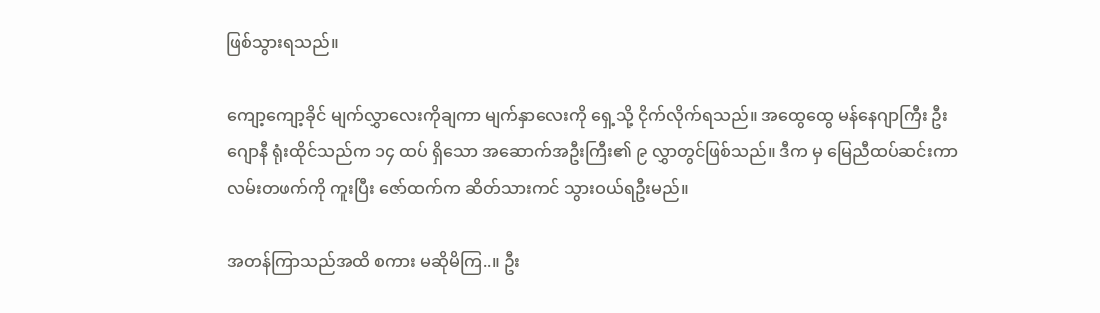ဖြစ်သွားရသည်။

ကျော့ကျော့ခိုင် မျက်လွှာလေးကိုချကာ မျက်နှာလေးကို ရှေ့သို့ ငိုက်လိုက်ရသည်။ အထွေထွေ မန်နေဂျာကြီး ဦးဂျောနီ ရုံးထိုင်သည်က ၁၄ ထပ် ရှိသော အဆောက်အဦးကြီး၏ ၉ လွှာတွင်ဖြစ်သည်။ ဒီက မှ မြေညီထပ်ဆင်းကာ လမ်းတဖက်ကို ကူးပြီး ဇော်ထက်က ဆိတ်သားကင် သွားဝယ်ရဦးမည်။

အတန်ကြာသည်အထိ စကား မဆိုမိကြ..။ ဦး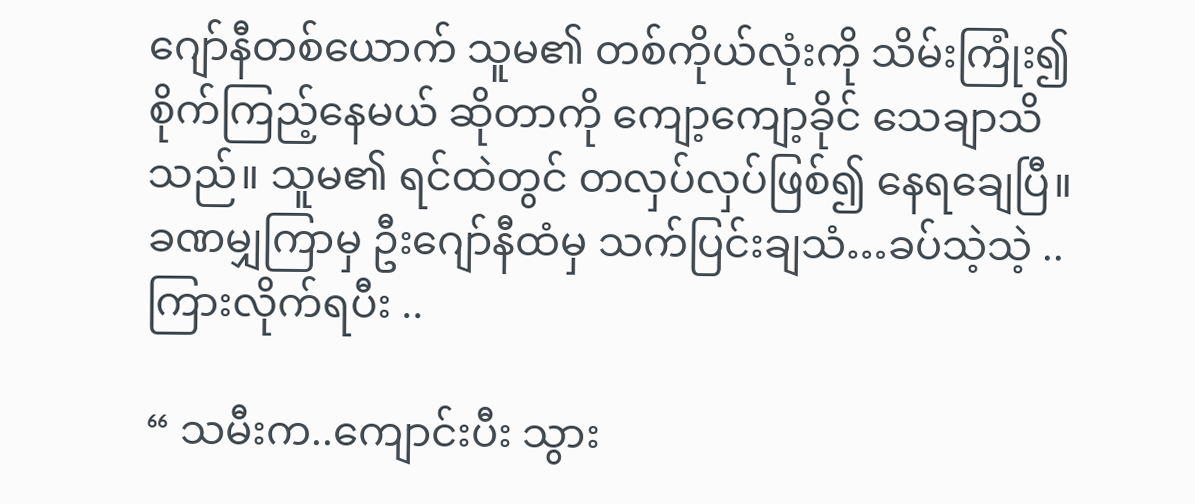ဂျော်နီတစ်ယောက် သူမ၏ တစ်ကိုယ်လုံးကို သိမ်းကြုံး၍ စိုက်ကြည့်နေမယ် ဆိုတာကို ကျော့ကျော့ခိုင် သေချာသိသည်။ သူမ၏ ရင်ထဲတွင် တလှပ်လှပ်ဖြစ်၍ နေရချေပြီ။ ခဏမျှကြာမှ ဦးဂျော်နီထံမှ သက်ပြင်းချသံ…ခပ်သဲ့သဲ့ ..ကြားလိုက်ရပီး ..

“ သမီးက..ကျောင်းပီး သွား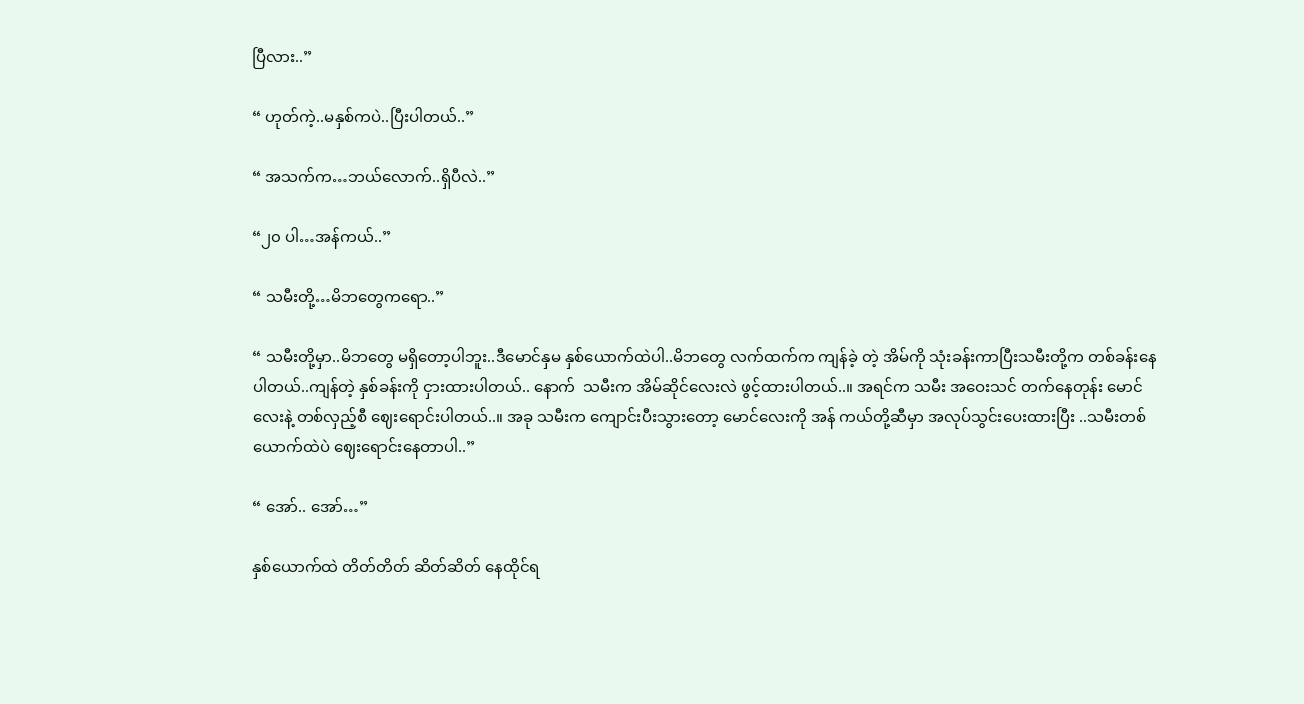ပြီလား..”

“ ဟုတ်ကဲ့..မနှစ်ကပဲ..ပြီးပါတယ်..”

“ အသက်က…ဘယ်လောက်..ရှိပီလဲ..”

“၂၀ ပါ…အန်ကယ်..”

“ သမီးတို့…မိဘတွေကရော..”

“ သမီးတို့မှာ..မိဘတွေ မရှိတော့ပါဘူး..ဒီမောင်နှမ နှစ်ယောက်ထဲပါ..မိဘတွေ လက်ထက်က ကျန်ခဲ့ တဲ့ အိမ်ကို သုံးခန်းကာပြီးသမီးတို့က တစ်ခန်းနေပါတယ်..ကျန်တဲ့ နှစ်ခန်းကို ငှားထားပါတယ်.. နောက်  သမီးက အိမ်ဆိုင်လေးလဲ ဖွင့်ထားပါတယ်..။ အရင်က သမီး အဝေးသင် တက်နေတုန်း မောင်လေးနဲ့ တစ်လှည့်စီ ဈေးရောင်းပါတယ်..။ အခု သမီးက ကျောင်းပီးသွားတော့ မောင်လေးကို အန် ကယ်တို့ဆီမှာ အလုပ်သွင်းပေးထားပြီး ..သမီးတစ်ယောက်ထဲပဲ ဈေးရောင်းနေတာပါ..”

“ အော်.. အော်…”

နှစ်ယောက်ထဲ တိတ်တိတ် ဆိတ်ဆိတ် နေထိုင်ရ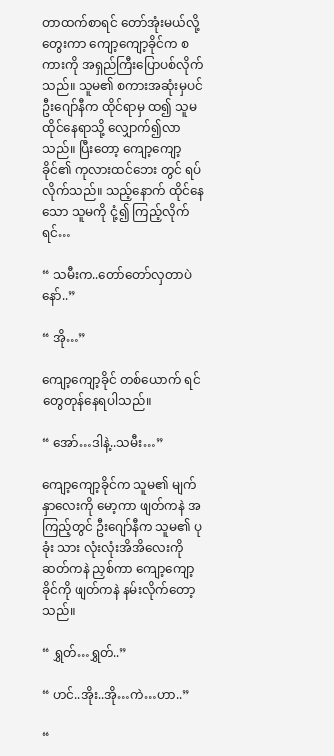တာထက်စာရင် တော်အုံးမယ်လို့ တွေးကာ ကျော့ကျော့ခိုင်က စကားကို အရှည်ကြီးပြောပစ်လိုက်သည်။ သူမ၏ စကားအဆုံးမှပင် ဦးဂျော်နီက ထိုင်ရာမှ ထ၍ သူမထိုင်နေရာသို့ လျှောက်၍လာသည်။ ပြီးတော့ ကျော့ကျော့ခိုင်၏ ကုလားထင်ဘေး တွင် ရပ်လိုက်သည်။ သည့်နောက် ထိုင်နေသော သူမကို ငုံ့၍ ကြည့်လိုက်ရင်…

“ သမီးက..တော်တော်လှတာပဲနော်..”

“ အို…”

ကျော့ကျော့ခိုင် တစ်ယောက် ရင်တွေတုန်နေရပါသည်။

“ အော်…ဒါနဲ့..သမီး…”

ကျော့ကျော့ခိုင်က သူမ၏ မျက်နှာလေးကို မော့ကာ ဖျတ်ကနဲ အကြည့်တွင် ဦးဂျော်နီက သူမ၏ ပုခုံး သား လုံးလုံးအိအိလေးကို ဆတ်ကနဲ ညှစ်ကာ ကျော့ကျော့ခိုင်ကို ဖျတ်ကနဲ နမ်းလိုက်တော့သည်။

“ ရွှတ်…ရွှတ်..”

“ ဟင်..အိုး..အို…ကဲ…ဟာ..”

“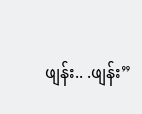ဖျန်း.. .ဖျန်း”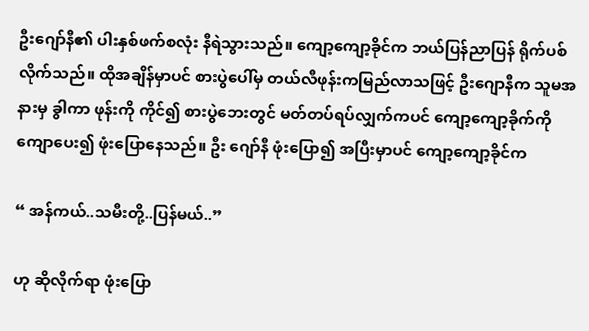ဦးဂျော်နီ၏ ပါးနှစ်ဖက်စလုံး နီရဲသွားသည်။ ကျော့ကျော့ခိုင်က ဘယ်ပြန်ညာပြန် ရိုက်ပစ်လိုက်သည်။ ထိုအချိန်မှာပင် စားပွဲပေါ်မှ တယ်လီဖုန်းကမြည်လာသဖြင့် ဦးဂျောနီက သူမအနားမှ ခွါကာ ဖုန်းကို ကိုင်၍ စားပွဲဘေးတွင် မတ်တပ်ရပ်လျှက်ကပင် ကျော့ကျော့ခိုက်ကို ကျောပေး၍ ဖုံးပြောနေသည်။ ဦး ဂျော်နီ ဖုံးပြော၍ အပြီးမှာပင် ကျော့ကျော့ခိုင်က

“ အန်ကယ်..သမီးတို့..ပြန်မယ်..”

ဟု ဆိုလိုက်ရာ ဖုံးပြော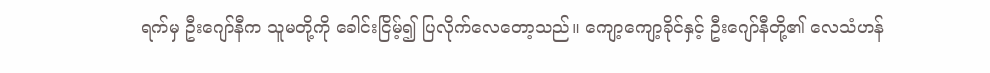ရက်မှ ဦးဂျော်နီက သူမတို့ကို ခေါင်းငြိမ့်၍ ပြလိုက်လေတော့သည်။ ကျော့ကျော့ခိုင်နှင့် ဦးဂျော်နီတို့၏ လေသံဟန်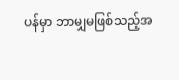ပန်မှာ ဘာမျှမဖြစ်သည့်အ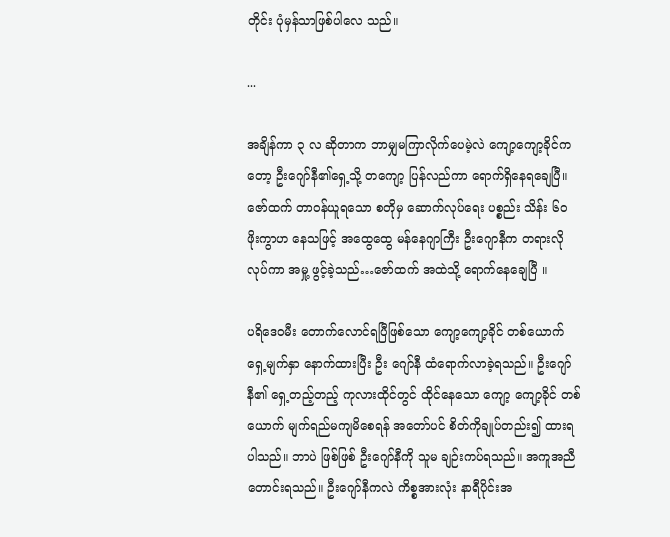တိုင်း ပုံမှန်သာဖြစ်ပါလေ သည်။

...

အချိန်ကာ ၃ လ ဆိုတာက ဘာမျှမကြာလိုက်ပေမဲ့လဲ ကျော့ကျော့ခိုင်ကတော့ ဦးဂျော်နီ၏ရှေ့သို့ တကျော့ ပြန်လည်ကာ ရောက်ရှိနေရချေပြီ။ ဇော်ထက် တာဝန်ယူရသော စတိုမှ ဆောက်လုပ်ရေး ပစ္စည်း သိန်း ၆၀ ဖိုးကွာဟ နေသဖြင့် အထွေထွေ မန်နေဂျာကြီး ဦးဂျောနီက တရားလိုလုပ်ကာ အမှု့ ဖွင့်ခဲ့သည်…ဇော်ထက် အထဲသို့ ရောက်နေချေပြီ ။

ပရိဒေဝမီး တောက်လောင်ရပြီဖြစ်သော ကျော့ကျော့ခိုင် တစ်ယောက် ရှေ့မျက်နှာ နောက်ထားပြီး ဦး ဂျော်နီ ထံရောက်လာခဲ့ရသည်။ ဦးဂျော်နီ၏ ရှေ့တည့်တည့် ကုလားထိုင်တွင် ထိုင်နေသော ကျော့ ကျော့ခိုင် တစ်ယောက် မျက်ရည်မကျမိစေရန် အတော်ပင် စိတ်ကိုချုပ်တည်း၍ ထားရပါသည်။ ဘာပဲ ဖြစ်ဖြစ် ဦးဂျော်နီကို သူမ ချဉ်းကပ်ရသည်။ အကူအညီ တောင်းရသည်။ ဦးဂျော်နီကလဲ ကိစ္စအားလုံး နာရီပိုင်းအ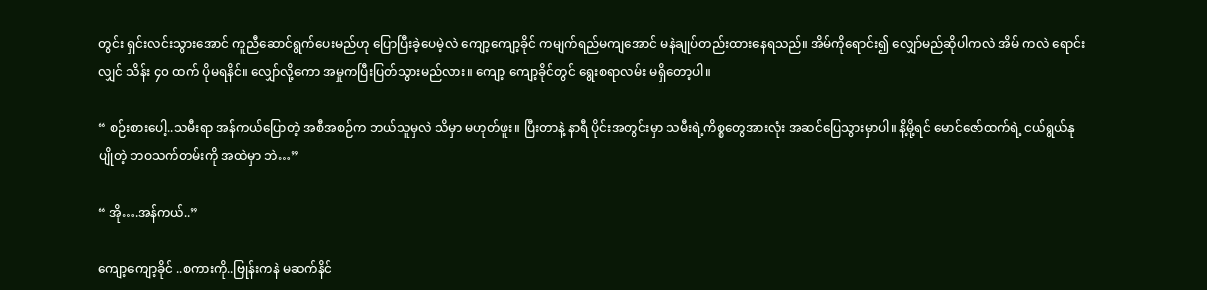တွင်း ရှင်းလင်းသွားအောင် ကူညီဆောင်ရွက်ပေးမည်ဟု ပြောပြီးခဲ့ပေမဲ့လဲ ကျော့ကျော့ခိုင် ကမျက်ရည်မကျအောင် မနဲချုပ်တည်းထားနေရသည်။ အိမ်ကိုရောင်း၍ လျှော်မည်ဆိုပါကလဲ အိမ် ကလဲ ရောင်းလျှင် သိန်း ၄၀ ထက် ပိုမရနိင်။ လျှော်လို့ကော အမှုကပြီးပြတ်သွားမည်လား။ ကျော့ ကျော့ခိုင်တွင် ရွေးစရာလမ်း မရှိတော့ပါ။

“ စဉ်းစားပေါ့..သမီးရာ အန်ကယ်ပြောတဲ့ အစီအစဉ်က ဘယ်သူမှလဲ သိမှာ မဟုတ်ဖူး။ ပြီးတာနဲ့ နာရီ ပိုင်းအတွင်းမှာ သမီးရဲ့ကိစ္စတွေအားလုံး အဆင်ပြေသွားမှာပါ။ နိ့မို့ရင် မောင်ဇော်ထက်ရဲ့ ငယ်ရွယ်နု ပျိုတဲ့ ဘဝသက်တမ်းကို အထဲမှာ ဘဲ…”

“ အို….အန်ကယ်..”

ကျော့ကျော့ခိုင် ..စကားကို..ဗြုန်းကနဲ မဆက်နိင်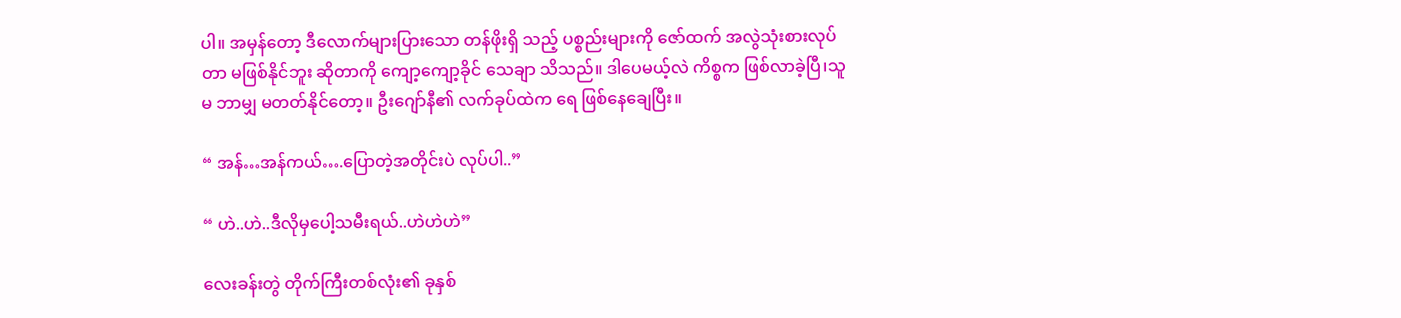ပါ။ အမှန်တော့ ဒီလောက်များပြားသော တန်ဖိုးရှိ သည့် ပစ္စည်းများကို ဇော်ထက် အလွဲသုံးစားလုပ်တာ မဖြစ်နိုင်ဘူး ဆိုတာကို ကျော့ကျော့ခိုင် သေချာ သိသည်။ ဒါပေမယ့်လဲ ကိစ္စက ဖြစ်လာခဲ့ပြီ၊သူမ ဘာမျှ မတတ်နိုင်တော့။ ဦးဂျော်နီ၏ လက်ခုပ်ထဲက ရေ ဖြစ်နေချေပြီး။

“ အန်…အန်ကယ်….ပြောတဲ့အတိုင်းပဲ လုပ်ပါ..”

“ ဟဲ..ဟဲ..ဒီလိုမှပေါ့သမီးရယ်..ဟဲဟဲဟဲ”

လေးခန်းတွဲ တိုက်ကြီးတစ်လုံး၏ ခုနှစ်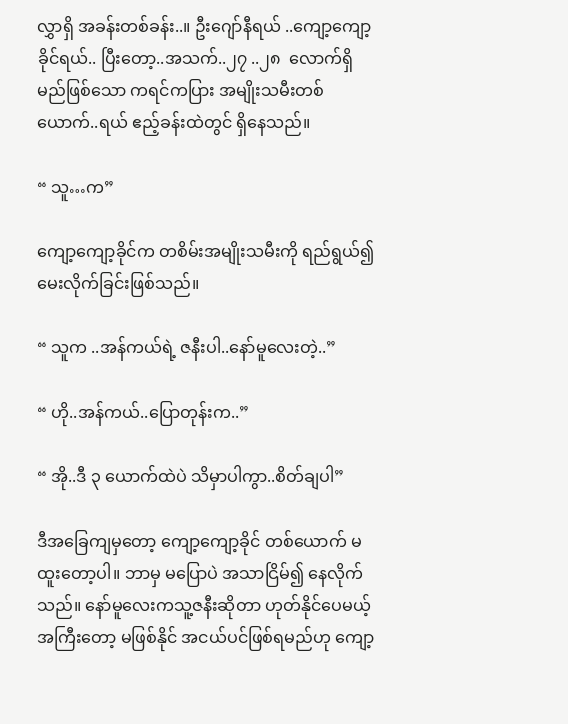လွှာရှိ အခန်းတစ်ခန်း..။ ဦးဂျော်နီရယ် ..ကျော့ကျော့ခိုင်ရယ်.. ပြီးတော့..အသက်..၂၇ ..၂၈  လောက်ရှိမည်ဖြစ်သော ကရင်ကပြား အမျိုးသမီးတစ်ယောက်..ရယ် ဧည့်ခန်းထဲတွင် ရှိနေသည်။

“ သူ…က”

ကျော့ကျော့ခိုင်က တစိမ်းအမျိုးသမီးကို ရည်ရွယ်၍မေးလိုက်ခြင်းဖြစ်သည်။

“ သူက ..အန်ကယ်ရဲ့ ဇနီးပါ..နော်မူလေးတဲ့..”

“ ဟို..အန်ကယ်..ပြောတုန်းက..”

“ အို..ဒီ ၃ ယောက်ထဲပဲ သိမှာပါကွာ..စိတ်ချပါ”

ဒီအခြေကျမှတော့ ကျော့ကျော့ခိုင် တစ်ယောက် မထူးတော့ပါ။ ဘာမှ မပြောပဲ အသာငြိမ်၍ နေလိုက် သည်။ နော်မူလေးကသူ့ဇနီးဆိုတာ ဟုတ်နိုင်ပေမယ့် အကြီးတော့ မဖြစ်နိုင် အငယ်ပင်ဖြစ်ရမည်ဟု ကျော့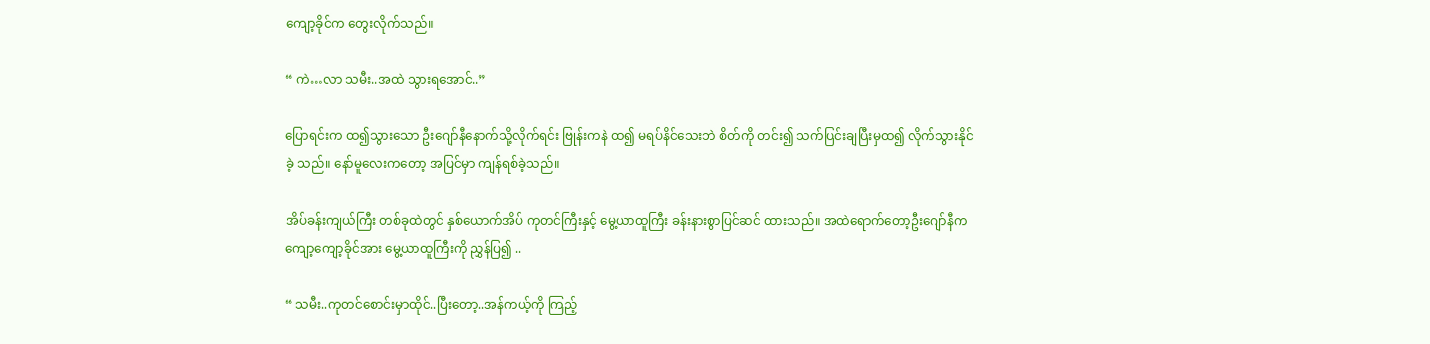ကျော့ခိုင်က တွေးလိုက်သည်။

“ ကဲ…လာ သမီး..အထဲ သွားရအောင်..”

ပြောရင်းက ထ၍သွားသော ဦးဂျော်နီနောက်သို့လိုက်ရင်း ဗြုန်းကနဲ ထ၍ မရပ်နိင်သေးဘဲ စိတ်ကို တင်း၍ သက်ပြင်းချပြီးမှထ၍ လိုက်သွားနိုင်ခဲ့ သည်။ နော်မူလေးကတော့ အပြင်မှာ ကျန်ရစ်ခဲ့သည်။

အိပ်ခန်းကျယ်ကြီး တစ်ခုထဲတွင် နှစ်ယောက်အိပ် ကုတင်ကြီးနှင့် မွေ့ယာထူကြီး ခန်းနားစွာပြင်ဆင် ထားသည်။ အထဲရောက်တော့ဦးဂျော်နီက ကျော့ကျော့ခိုင်အား မွေ့ယာထူကြီးကို ညွှန်ပြ၍ ..

“ သမီး..ကုတင်စောင်းမှာထိုင်..ပြီးတော့..အန်ကယ့်ကို ကြည့်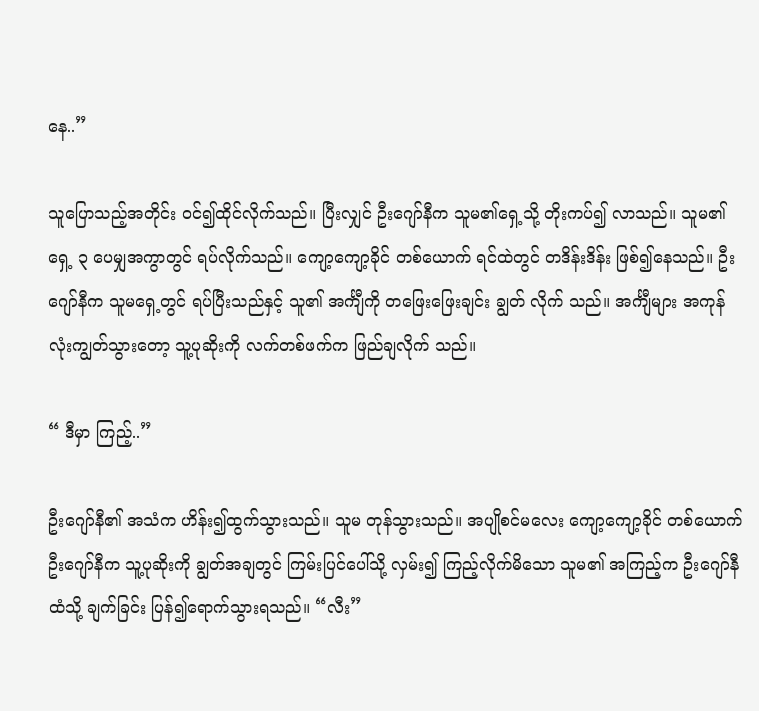နေ..”

သူပြောသည့်အတိုင်း ဝင်၍ထိုင်လိုက်သည်။ ပြီးလျှင် ဦးဂျော်နီက သူမ၏ရှေ့သို့ တိုးကပ်၍ လာသည်။ သူမ၏ ရှေ့ ၃ ပေမျှအကွာတွင် ရပ်လိုက်သည်။ ကျော့ကျော့ခိုင် တစ်ယောက် ရင်ထဲတွင် တဒိန်းဒိန်း ဖြစ်၍နေသည်။ ဦးဂျော်နီက သူမရှေ့တွင် ရပ်ပြီးသည်နှင့် သူ၏ အင်္ကျီကို တဖြေးဖြေးချင်း ချွတ် လိုက် သည်။ အင်္ကျီများ အကုန်လုံးကျွတ်သွားတော့ သူ့ပုဆိုးကို လက်တစ်ဖက်က ဖြည်ချလိုက် သည်။

“ ဒီမှာ ကြည့်..”

ဦးဂျော်နီ၏ အသံက ဟိန်း၍ထွက်သွားသည်။ သူမ တုန်သွားသည်။ အပျိုစင်မလေး ကျော့ကျော့ခိုင် တစ်ယောက် ဦးဂျော်နီက သူ့ပုဆိုးကို ချွတ်အချတွင် ကြမ်းပြင်ပေါ်သို့ လှမ်း၍ ကြည့်လိုက်မိသော သူမ၏ အကြည့်က ဦးဂျော်နီထံသို့ ချက်ခြင်း ပြန်၍ရောက်သွားရသည်။ “လီး”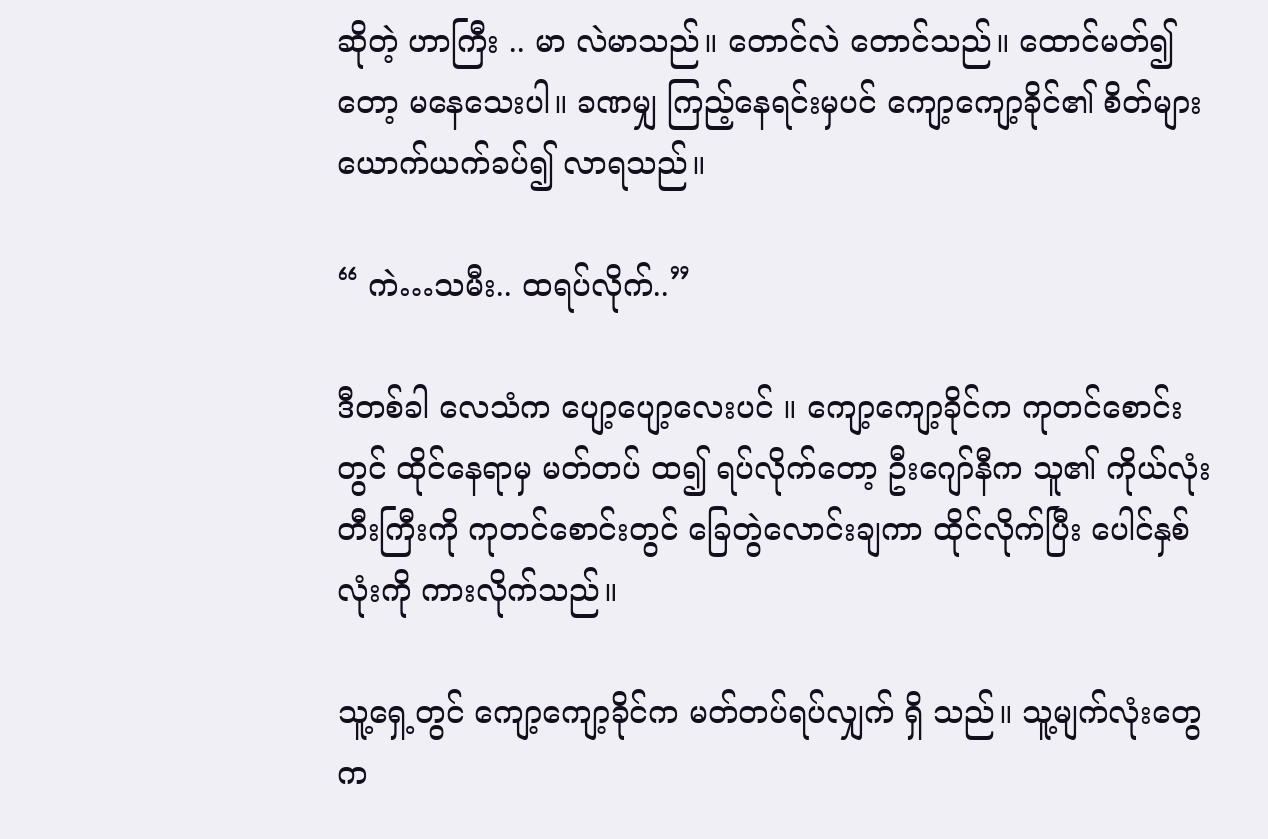ဆိုတဲ့ ဟာကြီး .. မာ လဲမာသည်။ တောင်လဲ တောင်သည်။ ထောင်မတ်၍တော့ မနေသေးပါ။ ခဏမျှ ကြည့်နေရင်းမှပင် ကျော့ကျော့ခိုင်၏ စိတ်များ ယောက်ယက်ခပ်၍ လာရသည်။

“ ကဲ…သမီး.. ထရပ်လိုက်..”

ဒီတစ်ခါ လေသံက ပျော့ပျော့လေးပင် ။ ကျော့ကျော့ခိုင်က ကုတင်စောင်းတွင် ထိုင်နေရာမှ မတ်တပ် ထ၍ ရပ်လိုက်တော့ ဦးဂျော်နီက သူ၏ ကိုယ်လုံးတီးကြီးကို ကုတင်စောင်းတွင် ခြေတွဲလောင်းချကာ ထိုင်လိုက်ပြီး ပေါင်နှစ်လုံးကို ကားလိုက်သည်။

သူ့ရှေ့တွင် ကျော့ကျော့ခိုင်က မတ်တပ်ရပ်လျှက် ရှိ သည်။ သူ့မျက်လုံးတွေက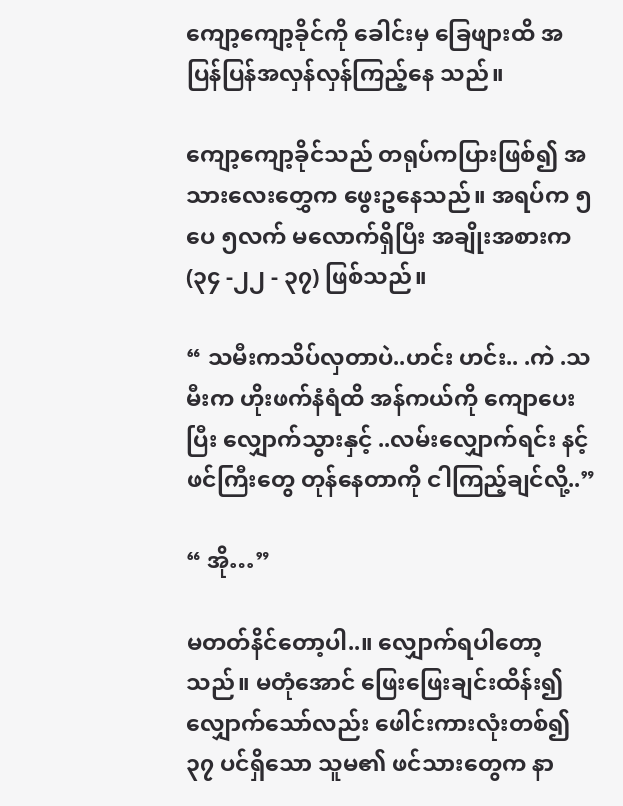ကျော့ကျော့ခိုင်ကို ခေါင်းမှ ခြေဖျားထိ အပြန်ပြန်အလှန်လှန်ကြည့်နေ သည်။

ကျော့ကျော့ခိုင်သည် တရုပ်ကပြားဖြစ်၍ အသားလေးတွှေက ဖွေးဥနေသည်။ အရပ်က ၅ ပေ ၅လက် မလောက်ရှိပြီး အချိုးအစားက (၃၄ -၂၂ - ၃၇) ဖြစ်သည်။

“ သမီးကသိပ်လှတာပဲ..ဟင်း ဟင်း.. .ကဲ .သမီးက ဟိုးဖက်နံရံထိ အန်ကယ်ကို ကျောပေးပြီး လျှောက်သွားနှင့် ..လမ်းလျှောက်ရင်း နင့်ဖင်ကြီးတွေ တုန်နေတာကို ငါကြည့်ချင်လို့..”

“ အို…”

မတတ်နိင်တော့ပါ..။ လျှောက်ရပါတော့သည်။ မတုံအောင် ဖြေးဖြေးချင်းထိန်း၍ လျှောက်သော်လည်း ဖေါင်းကားလုံးတစ်၍ ၃၇ ပင်ရှိသော သူမ၏ ဖင်သားတွေက နာ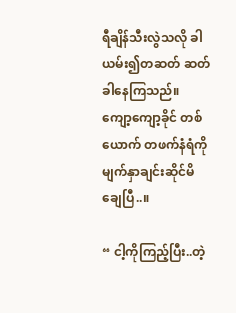ရီချိန်သီးလွဲသလို ခါယမ်း၍တဆတ် ဆတ် ခါနေကြသည်။ ကျော့ကျော့ခိုင် တစ်ယောက် တဖက်နံရံကို မျက်နှာချင်းဆိုင်မိချေပြီ..။

“ ငါ့ကိုကြည့်ပြီး..တဲ့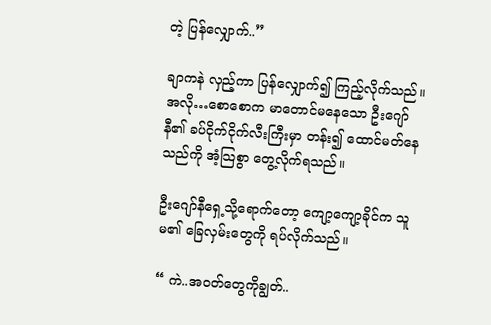တဲ့ ပြန်လျှောက်..”

ချာကနဲ လှည့်ကာ ပြန်လျှောက်၍ ကြည့်လိုက်သည်။ အလို…စောစောက မာတောင်မနေသော ဦးဂျော် နီ၏ ခပ်ငိုက်ငိုက်လီးကြီးမှာ တန်း၍ ထောင်မတ်နေသည်ကို အံ့သြစွာ တွေ့လိုက်ရသည်။

ဦးဂျော်နီရှေ့သို့ရောက်တော့ ကျော့ကျော့ခိုင်က သူမ၏ ခြေလှမ်းတွေကို ရပ်လိုက်သည်။

“ ကဲ..အဝတ်တွေကိုချွတ်..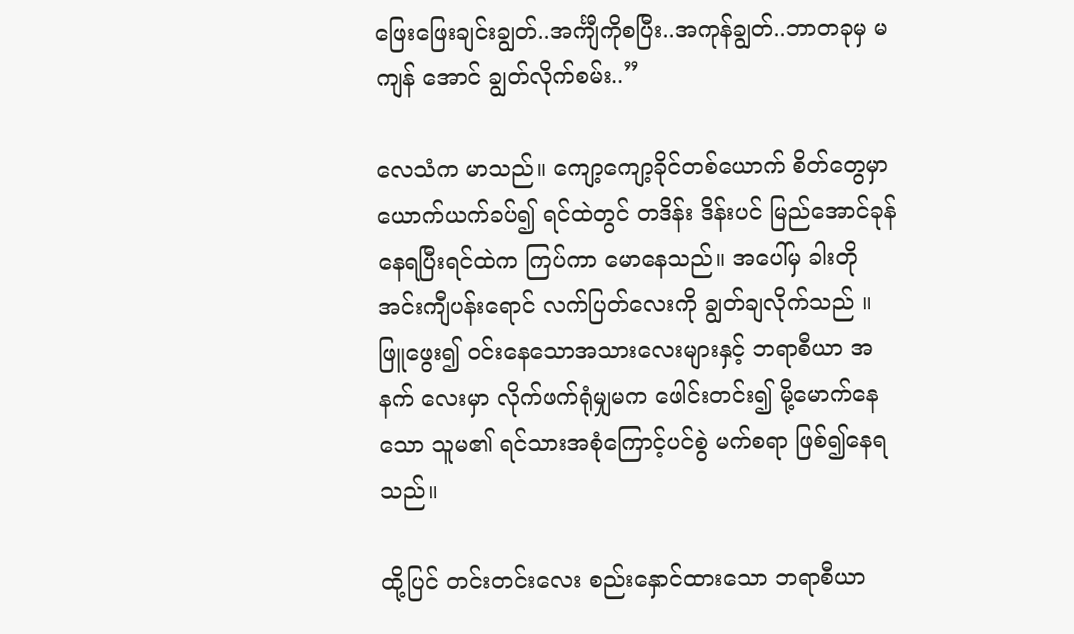ဖြေးဖြေးချင်းချွတ်..အင်္ကျီကိုစပြီး..အကုန်ချွတ်..ဘာတခုမှ မကျန် အောင် ချွတ်လိုက်စမ်း..”

လေသံက မာသည်။ ကျော့ကျော့ခိုင်တစ်ယောက် စိတ်တွေမှာ ယောက်ယက်ခပ်၍ ရင်ထဲတွင် တဒိန်း ဒိန်းပင် မြည်အောင်ခုန်နေရပြီးရင်ထဲက ကြပ်ကာ မောနေသည်။ အပေါ်မှ ခါးတို အင်းကျီပန်းရောင် လက်ပြတ်လေးကို ချွတ်ချလိုက်သည် ။ ဖြူဖွေး၍ ဝင်းနေသောအသားလေးများနှင့် ဘရာစီယာ အနက် လေးမှာ လိုက်ဖက်ရုံမျှမက ဖေါင်းတင်း၍ မို့မောက်နေသော သူမ၏ ရင်သားအစုံကြောင့်ပင်စွဲ မက်စရာ ဖြစ်၍နေရသည်။

ထို့ပြင် တင်းတင်းလေး စည်းနှောင်ထားသော ဘရာစီယာ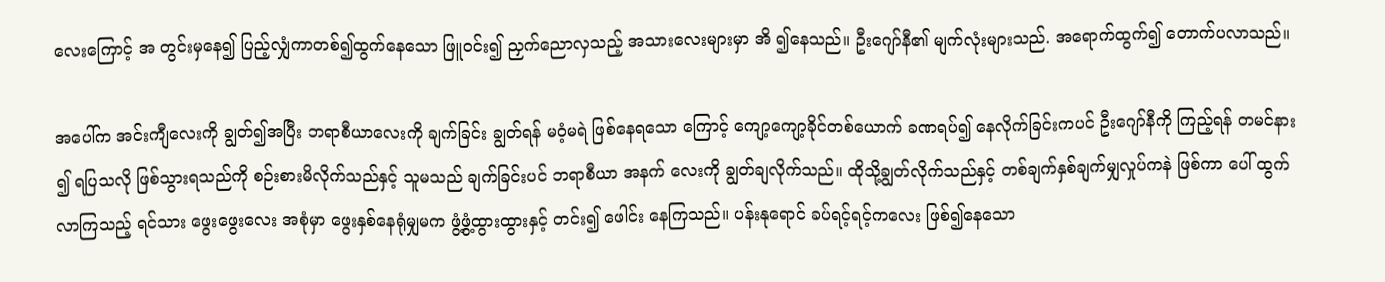လေးကြောင့် အ တွင်းမှနေ၍ ပြည့်လျှံကာတစ်၍ထွက်နေသော ဖြူဝင်း၍ ညှက်ညောလှသည့် အသားလေးများမှာ အိ ၍နေသည်။ ဦးဂျော်နီ၏ မျက်လုံးများသည်. အရောက်ထွက်၍ တောက်ပလာသည်။

အပေါ်က အင်းကျီလေးကို ချွတ်၍အပြီး ဘရာစီယာလေးကို ချက်ခြင်း ချွတ်ရန် မဝံ့မရဲ ဖြစ်နေရသော ကြောင့် ကျော့ကျော့ခိုင်တစ်ယောက် ခဏရပ်၍ နေလိုက်ခြင်းကပင် ဦးဂျော်နီကို ကြည့်ရန် တမင်နား ၍ ရပြသလို ဖြစ်သွားရသည်ကို စဉ်းစားမိလိုက်သည်နှင့် သူမသည် ချက်ခြင်းပင် ဘရာစီယာ အနက် လေးကို ချွတ်ချလိုက်သည်။ ထိုသို့ချွတ်လိုက်သည်နှင့် တစ်ချက်နှစ်ချက်မျှလှုပ်ကနဲ ဖြစ်ကာ ပေါ် ထွက်လာကြသည့် ရင်သား ဖွေးဖွေးလေး အစုံမှာ ဖွေးနှစ်နေရုံမျှမက ဖွံ့ဖွံ့ထွားထွားနှင့် တင်း၍ ဖေါင်း နေကြသည်။ ပန်းနုရောင် ခပ်ရင့်ရင့်ကလေး ဖြစ်၍နေသော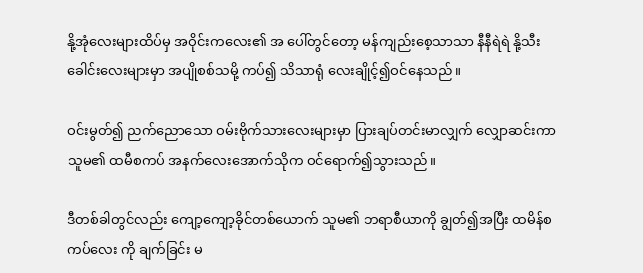နို့အုံလေးများထိပ်မှ အဝိုင်းကလေး၏ အ ပေါ်တွင်တော့ မန်ကျည်းစေ့သာသာ နီနီရဲရဲ နို့သီးခေါင်းလေးများမှာ အပျိုစစ်သမို့ ကပ်၍ သိသာရုံ လေးချိုင့်၍ဝင်နေသည်။

ဝင်းမွတ်၍ ညက်ညောသော ဝမ်းဗိုက်သားလေးများမှာ ပြားချပ်တင်းမာလျှက် လျှောဆင်းကာ သူမ၏ ထမီစကပ် အနက်လေးအောက်သိုက ဝင်ရောက်၍သွားသည်။

ဒီတစ်ခါတွင်လည်း ကျော့ကျော့ခိုင်တစ်ယောက် သူမ၏ ဘရာစီယာကို ချွတ်၍အပြီး ထမိန်စကပ်လေး ကို ချက်ခြင်း မ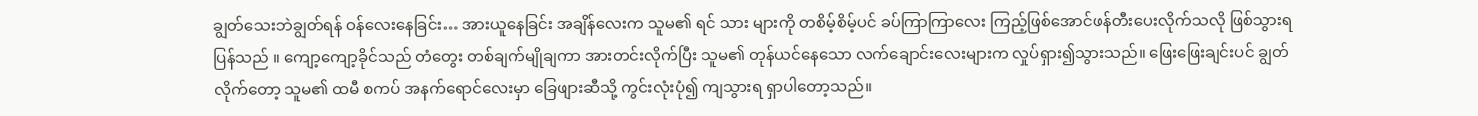ချွတ်သေးဘဲချွတ်ရန် ဝန်လေးနေခြင်း… အားယူနေခြင်း အချိန်လေးက သူမ၏ ရင် သား များကို တစိမ့်စိမ့်ပင် ခပ်ကြာကြာလေး ကြည့်ဖြစ်အောင်ဖန်တီးပေးလိုက်သလို ဖြစ်သွားရပြန်သည် ။ ကျော့ကျော့ခိုင်သည် တံတွေး တစ်ချက်မျိုချကာ အားတင်းလိုက်ပြီး သူမ၏ တုန်ယင်နေသော လက်ချောင်းလေးများက လှုပ်ရှား၍သွားသည်။ ဖြေးဖြေးချင်းပင် ချွတ်လိုက်တော့ သူမ၏ ထမီ စကပ် အနက်ရောင်လေးမှာ ခြေဖျားဆီသို့ ကွင်းလုံးပုံ၍ ကျသွားရ ရှာပါတော့သည်။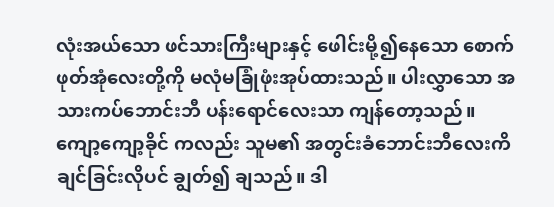လုံးအယ်သော ဖင်သားကြီးများနှင့် ဖေါင်းမို့၍နေသော စောက်ဖုတ်အုံလေးတို့ကို မလုံမခြုံဖုံးအုပ်ထားသည်။ ပါးလွှာသော အသားကပ်ဘောင်းဘီ ပန်းရောင်လေးသာ ကျန်တော့သည်။ ကျော့ကျော့ခိုင် ကလည်း သူမ၏ အတွင်းခံဘောင်းဘီလေးကိ ချင်ခြင်းလိုပင် ချွတ်၍ ချသည်။ ဒါ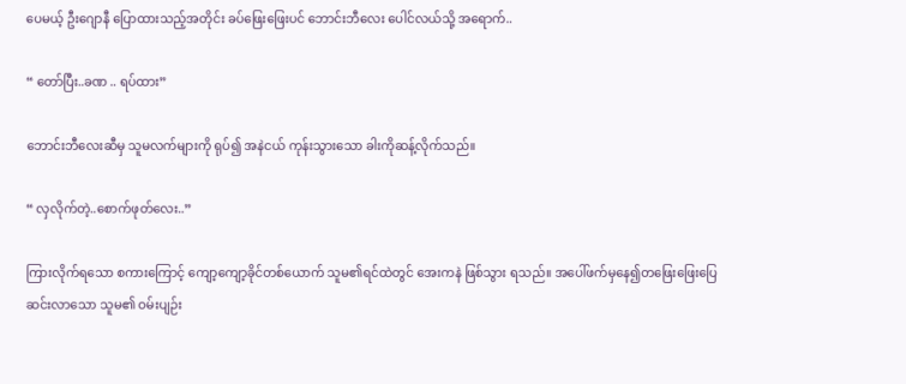ပေမယ့် ဦးဂျောနီ ပြောထားသည့်အတိုင်း ခပ်ဖြေးဖြေးပင် ဘောင်းဘီလေး ပေါင်လယ်သို့ အရောက်..

“ တော်ပြီး..ခဏ .. ရပ်ထား”

ဘောင်းဘီလေးဆီမှ သူမလက်များကို ရုပ်၍ အနဲငယ် ကုန်းသွားသော ခါးကိုဆန့်လိုက်သည်။

“ လှလိုက်တဲ့..စောက်ဖုတ်လေး..”

ကြားလိုက်ရသော စကားကြောင့် ကျော့ကျော့ခိုင်တစ်ယောက် သူမ၏ရင်ထဲတွင် အေးကနဲ ဖြစ်သွား ရသည်။ အပေါ်ဖက်မှနေ၍တဖြေးဖြေးပြေဆင်းလာသော သူမ၏ ဝမ်းပျဉ်း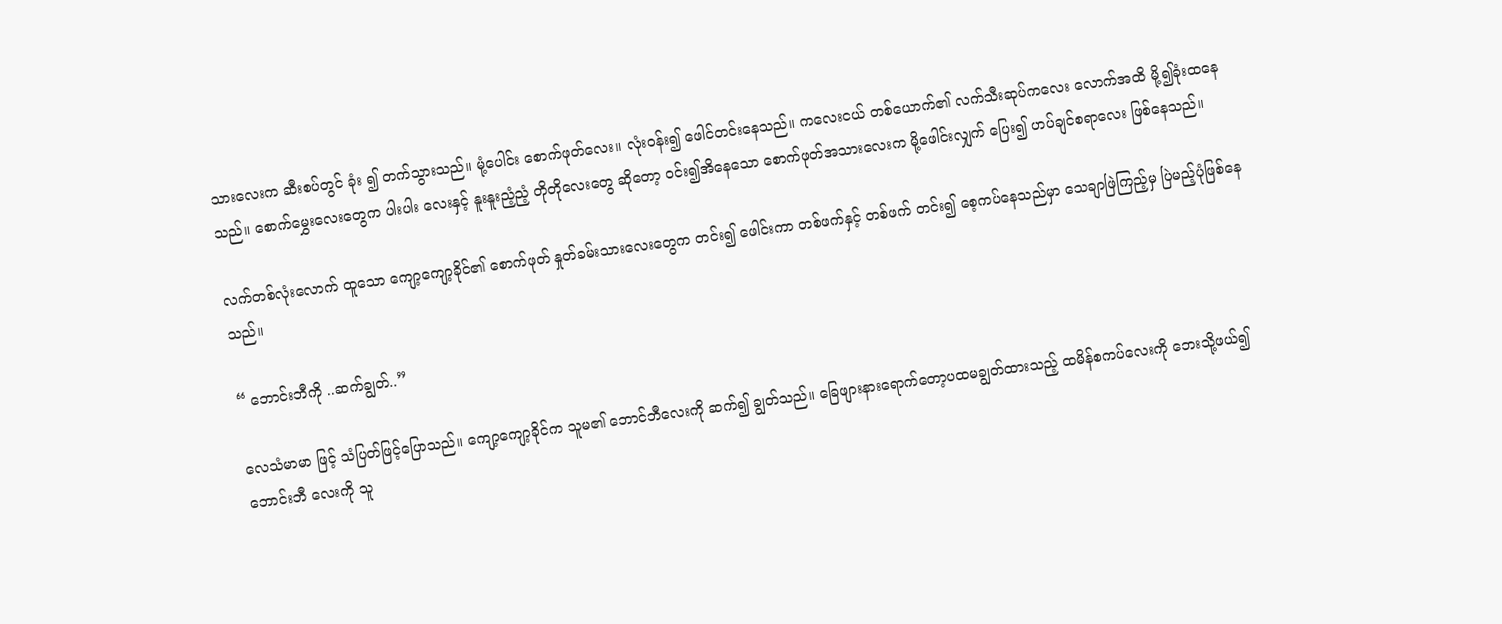သားလေးက ဆီးစပ်တွင် ခုံး ၍ တက်သွားသည်။ မုံ့ပေါင်း စောက်ဖုတ်လေး။ လုံးဝန်း၍ ဖေါင်တင်းနေသည်။ ကလေးငယ် တစ်ယောက်၏ လက်သီးဆုပ်ကလေး လောက်အထိ မို့၍ခုံးထနေသည်။ စောက်မွှေးလေးတွေက ပါးပါး လေးနှင့် နူးနူးညံ့ညံ့ တိုတိုလေးတွေ ဆိုတော့ ဝင်း၍အိနေသော စောက်ဖုတ်အသားလေးက မို့ဖေါင်းလျှက် ပြေး၍ ဟပ်ချင်စရာလေး ဖြစ်နေသည်။

လက်တစ်လုံးလောက် ထူသော ကျော့ကျော့ခိုင်၏ စောက်ဖုတ် နှုတ်ခမ်းသားလေးတွေက တင်း၍ ဖေါင်းကာ တစ်ဖက်နှင့် တစ်ဖက် တင်း၍ စေ့ကပ်နေသည်မှာ သေချာဖြဲကြည့်မှ ပြဲမည့်ပုံဖြစ်နေသည်။

“ ဘောင်းဘီကို ..ဆက်ချွတ်..”

လေသံမာမာ ဖြင့် သံပြတ်ဖြင့်ပြောသည်။ ကျော့ကျော့ခိုင်က သူမ၏ ဘောင်ဘီလေးကို ဆက်၍ ချွတ်သည်။ ခြေဖျားနားရောက်တော့ပထမချွတ်ထားသည့် ထမိန်စကပ်လေးကို ဘေးသို့ဖယ်၍ ဘောင်းဘီ လေးကို သူ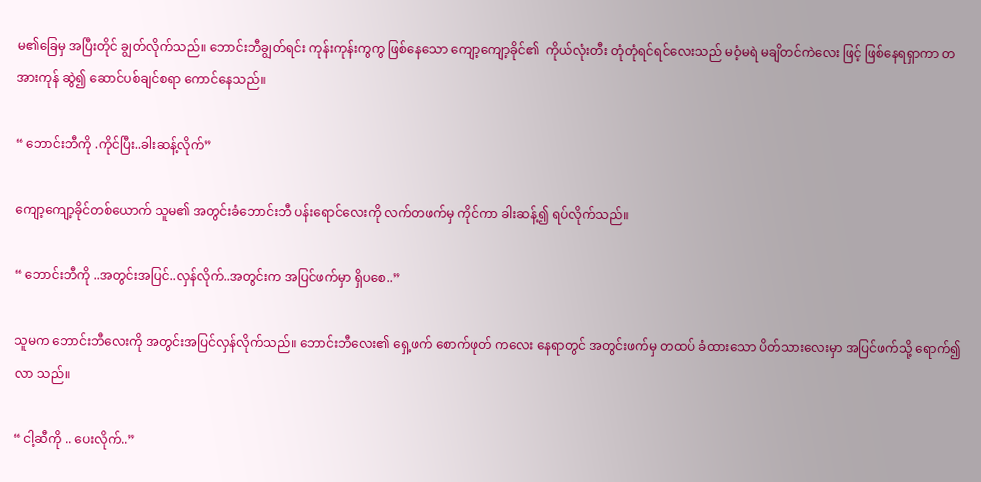မ၏ခြေမှ အပြီးတိုင် ချွတ်လိုက်သည်။ ဘောင်းဘီချွတ်ရင်း ကုန်းကုန်းကွကွ ဖြစ်နေသော ကျော့ကျော့ခိုင်၏  ကိုယ်လုံးတီး တုံတုံရင်ရင်လေးသည် မဝံ့မရဲ မချိတင်ကဲလေး ဖြင့် ဖြစ်နေရရှာကာ တအားကုန် ဆွဲ၍ ဆောင်ပစ်ချင်စရာ ကောင်နေသည်။

“ ဘောင်းဘီကို .ကိုင်ပြီး..ခါးဆန့်လိုက်”

ကျော့ကျော့ခိုင်တစ်ယောက် သူမ၏ အတွင်းခံဘောင်းဘီ ပန်းရောင်လေးကို လက်တဖက်မှ ကိုင်ကာ ခါးဆန့်၍ ရပ်လိုက်သည်။

“ ဘောင်းဘီကို ..အတွင်းအပြင်..လှန်လိုက်..အတွင်းက အပြင်ဖက်မှာ ရှိပစေ..”

သူမက ဘောင်းဘီလေးကို အတွင်းအပြင်လှန်လိုက်သည်။ ဘောင်းဘီလေး၏ ရှေ့ဖက် စောက်ဖုတ် ကလေး နေရာတွင် အတွင်းဖက်မှ တထပ် ခံထားသော ပိတ်သားလေးမှာ အပြင်ဖက်သို့ ရောက်၍လာ သည်။

“ ငါ့ဆီကို .. ပေးလိုက်..”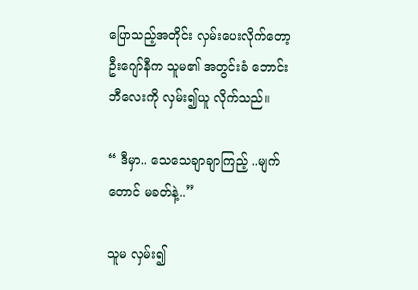ပြောသည့်အတိုင်း လှမ်းပေးလိုက်တော့ ဦးဂျော်နီက သူမ၏ အတွင်းခံ ဘောင်းဘီလေးကို လှမ်း၍ယူ လိုက်သည်။

“ ဒီမှာ.. သေသေချာချာကြည့် ..မျက်တောင် မခတ်နဲ့..”

သူမ လှမ်း၍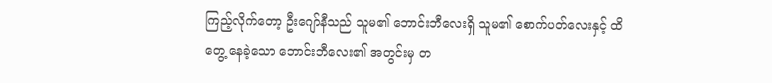ကြည့်လိုက်တော့ ဦးဂျော်နီသည် သူမ၏ ဘောင်းဘီလေးရှိ သူမ၏ စောက်ပတ်လေးနှင့် ထိတွေ့ နေခဲ့သော ဘောင်းဘီလေး၏ အတွင်းမှ တ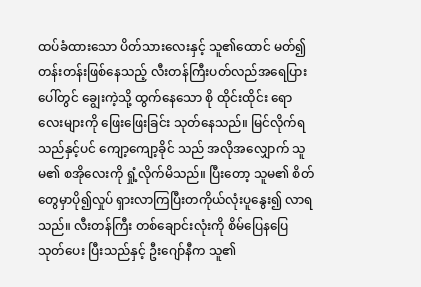ထပ်ခံထားသော ပိတ်သားလေးနှင့် သူ၏ထောင် မတ်၍ တန်းတန်းဖြစ်နေသည့် လီးတန်ကြီးပတ်လည်အရေပြားပေါ်တွင် ချွေးကဲ့သို့ ထွက်နေသော စို ထိုင်းထိုင်း ရောလေးများကို ဖြေးဖြေးခြင်း သုတ်နေသည်။ မြင်လိုက်ရသည်နှင့်ပင် ကျော့ကျော့ခိုင် သည် အလိုအလျှောက် သူမ၏ စအိုလေးကို ရှုံ့လိုက်မိသည်။ ပြီးတော့ သူမ၏ စိတ်တွေမှာပို၍လှုပ် ရှားလာကြပြီးတကိုယ်လုံးပူနွေး၍ လာရသည်။ လီးတန်ကြီး တစ်ချောင်းလုံးကို စိမ်ပြေနပြေ သုတ်ပေး ပြီးသည်နှင့် ဦးဂျော်နီက သူ၏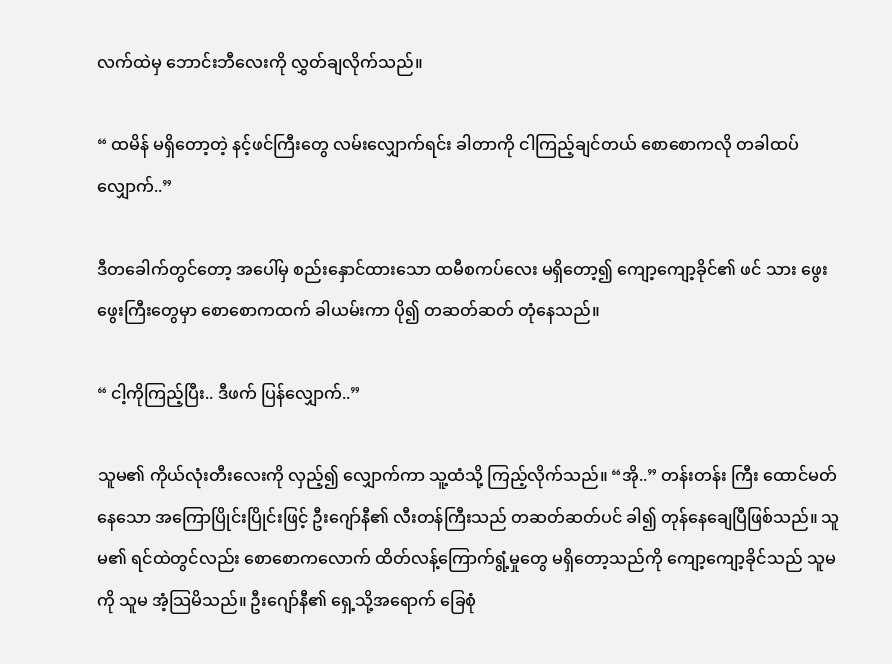လက်ထဲမှ ဘောင်းဘီလေးကို လွှတ်ချလိုက်သည်။

“ ထမိန် မရှိတော့တဲ့ နင့်ဖင်ကြီးတွေ လမ်းလျှောက်ရင်း ခါတာကို ငါကြည့်ချင်တယ် စောစောကလို တခါထပ်လျှောက်..”

ဒီတခေါက်တွင်တော့ အပေါ်မှ စည်းနှောင်ထားသော ထမီစကပ်လေး မရှိတော့၍ ကျော့ကျော့ခိုင်၏ ဖင် သား ဖွေးဖွေးကြီးတွေမှာ စောစောကထက် ခါယမ်းကာ ပို၍ တဆတ်ဆတ် တုံနေသည်။

“ ငါ့ကိုကြည့်ပြီး.. ဒီဖက် ပြန်လျှောက်..”

သူမ၏ ကိုယ်လုံးတီးလေးကို လှည့်၍ လျှောက်ကာ သူ့ထံသို့ ကြည့်လိုက်သည်။ “အို..” တန်းတန်း ကြီး ထောင်မတ်နေသော အကြောပြိုင်းပြိုင်းဖြင့် ဦးဂျော်နီ၏ လီးတန်ကြီးသည် တဆတ်ဆတ်ပင် ခါ၍ တုန်နေချေပြီဖြစ်သည်။ သူမ၏ ရင်ထဲတွင်လည်း စောစောကလောက် ထိတ်လန့်ကြောက်ရွံ့မှုတွေ မရှိတော့သည်ကို ကျော့ကျော့ခိုင်သည် သူမကို သူမ အံ့သြမိသည်။ ဦးဂျော်နီ၏ ရှေ့သို့အရောက် ခြေစုံ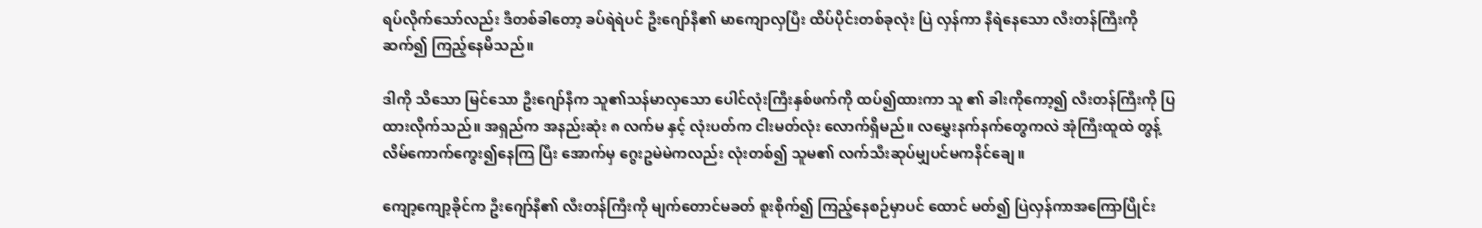ရပ်လိုက်သော်လည်း ဒီတစ်ခါတော့ ခပ်ရဲရဲပင် ဦးဂျော်နီ၏ မာကျောလှပြီး ထိပ်ပိုင်းတစ်ခုလုံး ပြဲ လှန်ကာ နီရဲနေသော လီးတန်ကြီးကို ဆက်၍ ကြည့်နေမိသည်။

ဒါကို သိသော မြင်သော ဦးဂျော်နီက သူ၏သန်မာလှသော ပေါင်လုံးကြီးနှစ်ဖက်ကို ထပ်၍ထားကာ သူ ၏ ခါးကိုကော့၍ လီးတန်ကြီးကို ပြထားလိုက်သည်။ အရှည်က အနည်းဆုံး ၈ လက်မ နှင့် လုံးပတ်က ငါးမတ်လုံး လောက်ရှိမည်။ လမွှေးနက်နက်တွေကလဲ အုံကြီးထူထဲ တွန့်လိမ်ကောက်ကွေး၍နေကြ ပြီး အောက်မှ ဂွေးဥမဲမဲကလည်း လုံးတစ်၍ သူမ၏ လက်သီးဆုပ်မျှပင်မကနိင်ချေ။

ကျော့ကျော့ခိုင်က ဦးဂျော်နီ၏ လီးတန်ကြီးကို မျက်တောင်မခတ် စူးစိုက်၍ ကြည့်နေစဉ်မှာပင် ထောင် မတ်၍ ပြဲလှန်ကာအကြောပြိုင်း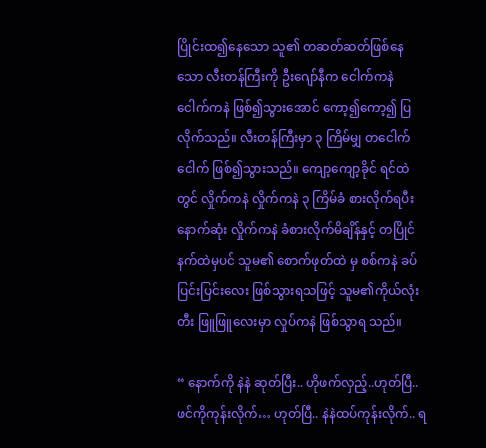ပြိုင်းထ၍နေသော သူ၏ တဆတ်ဆတ်ဖြစ်နေသော လီးတန်ကြီးကို ဦးဂျော်နီက ငေါက်ကနဲ ငေါက်ကနဲ ဖြစ်၍သွားအောင် ကော့၍ကော့၍ ပြလိုက်သည်။ လီးတန်ကြီးမှာ ၃ ကြိမ်မျှ တငေါက်ငေါက် ဖြစ်၍သွားသည်။ ကျော့ကျော့ခိုင် ရင်ထဲတွင် လှိုက်ကနဲ လှိုက်ကနဲ ၃ ကြိမ်ခံ စားလိုက်ရပီး နောက်ဆုံး လှိုက်ကနဲ ခံစားလိုက်မိချိန်နှင့် တပြိုင်နက်ထဲမှပင် သူမ၏ စောက်ဖုတ်ထဲ မှ စစ်ကနဲ ခပ်ပြင်းပြင်းလေး ဖြစ်သွားရသဖြင့် သူမ၏ကိုယ်လုံးတီး ဖြူဖြူလေးမှာ လှုပ်ကနဲ ဖြစ်သွာရ သည်။

“ နောက်ကို နဲနဲ ဆုတ်ပြီး.. ဟိုဖက်လှည့်..ဟုတ်ပြီ..ဖင်ကိုကုန်းလိုက်… ဟုတ်ပြီ.. နဲနဲထပ်ကုန်းလိုက်.. ရ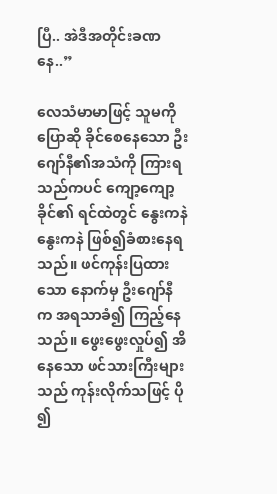ပြီ.. အဲဒီအတိုင်းခဏနေ..”

လေသံမာမာဖြင့် သူမကို ပြောဆို ခိုင်စေနေသော ဦးဂျော်နီ၏အသံကို ကြားရသည်ကပင် ကျော့ကျော့ ခိုင်၏ ရင်ထဲတွင် နွေးကနဲ နွေးကနဲ ဖြစ်၍ခံစားနေရသည်။ ဖင်ကုန်းပြထားသော နောက်မှ ဦးဂျော်နီ က အရသာခံ၍ ကြည့်နေသည်။ ဖွေးဖွေးလှုပ်၍ အိနေသော ဖင်သားကြီးများသည် ကုန်းလိုက်သဖြင့် ပို ၍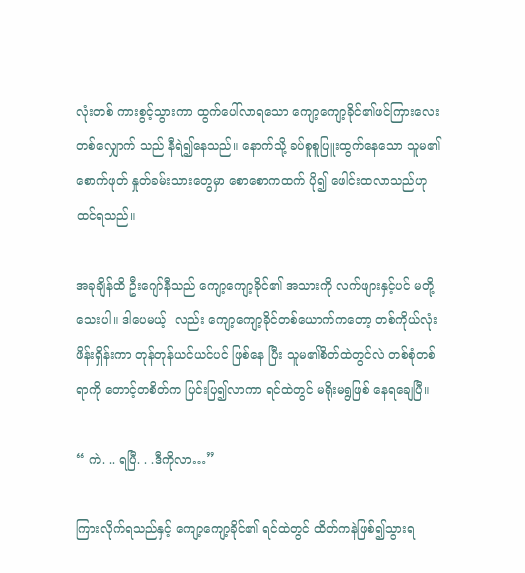လုံးတစ် ကားစွင့်သွားကာ ထွက်ပေါ်လာရသော ကျော့ကျော့ခိုင်၏ဖင်ကြားလေး တစ်လျှောက် သည် နီရဲ၍နေသည်။ နောက်သို့ ခပ်စူစူပြူးထွက်နေသော သူမ၏ စောက်ဖုတ် နှုတ်ခမ်းသားတွေမှာ စောစောကထက် ပို၍ ဖေါင်းထလာသည်ဟု ထင်ရသည်။

အခုချိန်ထိ ဦးဂျော်နီသည် ကျော့ကျော့ခိုင်၏ အသားကို လက်ဖျားနှင့်ပင် မတို့သေးပါ။ ဒါပေမယ့်  လည်း ကျော့ကျော့ခိုင်တစ်ယောက်ကတော့ တစ်ကိုယ်လုံး ဖိန်းရှိန်းကာ တုန်တုန်ယင်ယင်ပင် ဖြစ်နေ ပြီး သူမ၏စိတ်ထဲတွင်လဲ တစ်စုံတစ်ရာကို တောင့်တစိတ်က ပြင်းပြ၍လာကာ ရင်ထဲတွင် မရိုးမရွဖြစ် နေရချေပြီ။

“ ကဲ. .. ရပြီ. . .ဒီကိုလာ…”

ကြားလိုက်ရသည်နှင့် ကျော့ကျော့ခိုင်၏ ရင်ထဲတွင် ထိတ်ကနဲဖြစ်၍သွားရ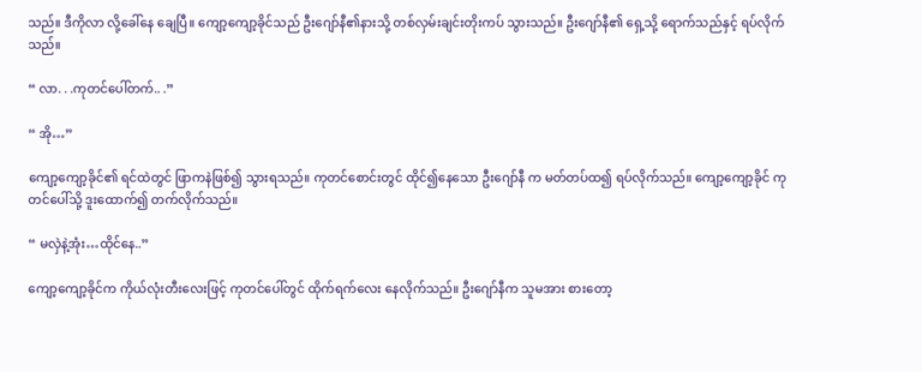သည်။ ဒီကိုလာ လို့ခေါ်နေ ချေပြီ။ ကျော့ကျော့ခိုင်သည် ဦးဂျော်နီ၏နားသို့ တစ်လှမ်းချင်းတိုးကပ် သွားသည်။ ဦးဂျော်နီ၏ ရှေ့သို့ ရောက်သည်နှင့် ရပ်လိုက်သည်။

“ လာ. . .ကုတင်ပေါ်တက်.. .”

“ အို…”

ကျော့ကျော့ခိုင်၏ ရင်ထဲတွင် ဖြာကနဲဖြစ်၍ သွားရသည်။ ကုတင်စောင်းတွင် ထိုင်၍နေသော ဦးဂျော်နီ က မတ်တပ်ထ၍ ရပ်လိုက်သည်။ ကျော့ကျော့ခိုင် ကုတင်ပေါ်သို့ ဒူးထောက်၍ တက်လိုက်သည်။

“ မလှဲနဲ့အုံး…ထိုင်နေ..”

ကျော့ကျော့ခိုင်က ကိုယ်လုံးတီးလေးဖြင့် ကုတင်ပေါ်တွင် ထိုက်ရက်လေး နေလိုက်သည်။ ဦးဂျော်နီက သူမအား စားတော့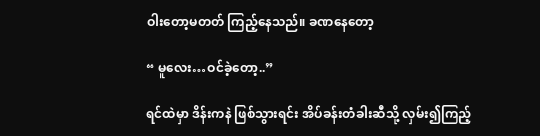ဝါးတော့မတတ် ကြည့်နေသည်။ ခဏနေတော့

“ မူလေး…ဝင်ခဲ့တော့..”

ရင်ထဲမှာ ဒိန်းကနဲ ဖြစ်သွားရင်း အိပ်ခန်းတံခါးဆီသို့ လှမ်း၍ကြည့်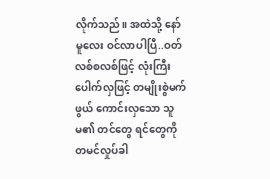လိုက်သည်။ အထဲသို့ နော်မူလေး ဝင်လာပါပြီ..ဝတ်လစ်စလစ်ဖြင့် လုံးကြီးပေါက်လှဖြင့် တမျိုးစွဲမက်ဖွယ် ကောင်းလှသော သူမ၏ တင်တွေ ရင်တွေကို တမင်လှုပ်ခါ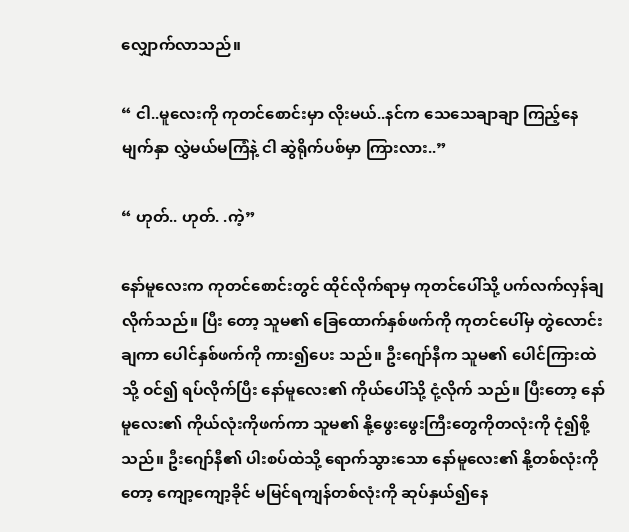လျှောက်လာသည်။

“ ငါ..မူလေးကို ကုတင်စောင်းမှာ လိုးမယ်..နင်က သေသေချာချာ ကြည့်နေ မျက်နှာ လွှဲမယ်မကြံနဲ့ ငါ ဆွဲရိုက်ပစ်မှာ ကြားလား..”

“ ဟုတ်.. ဟုတ်. .ကဲ့”

နော်မူလေးက ကုတင်စောင်းတွင် ထိုင်လိုက်ရာမှ ကုတင်ပေါ်သို့ ပက်လက်လှန်ချလိုက်သည်။ ပြီး တော့ သူမ၏ ခြေထောက်နှစ်ဖက်ကို ကုတင်ပေါ်မှ တွဲလောင်းချကာ ပေါင်နှစ်ဖက်ကို ကား၍ပေး သည်။ ဦးဂျော်နီက သူမ၏ ပေါင်ကြားထဲသို့ ဝင်၍ ရပ်လိုက်ပြီး နော်မူလေး၏ ကိုယ်ပေါ်သို့ ငုံ့လိုက် သည်။ ပြီးတော့ နော်မူလေး၏ ကိုယ်လုံးကိုဖက်ကာ သူမ၏ နို့ဖွေးဖွေးကြီးတွေကိုတလုံးကို ငုံ၍စို့ သည်။ ဦးဂျော်နီ၏ ပါးစပ်ထဲသို့ ရောက်သွားသော နော်မူလေး၏ နို့တစ်လုံးကိုတော့ ကျော့ကျော့ခိုင် မမြင်ရကျန်တစ်လုံးကို ဆုပ်နှယ်၍နေ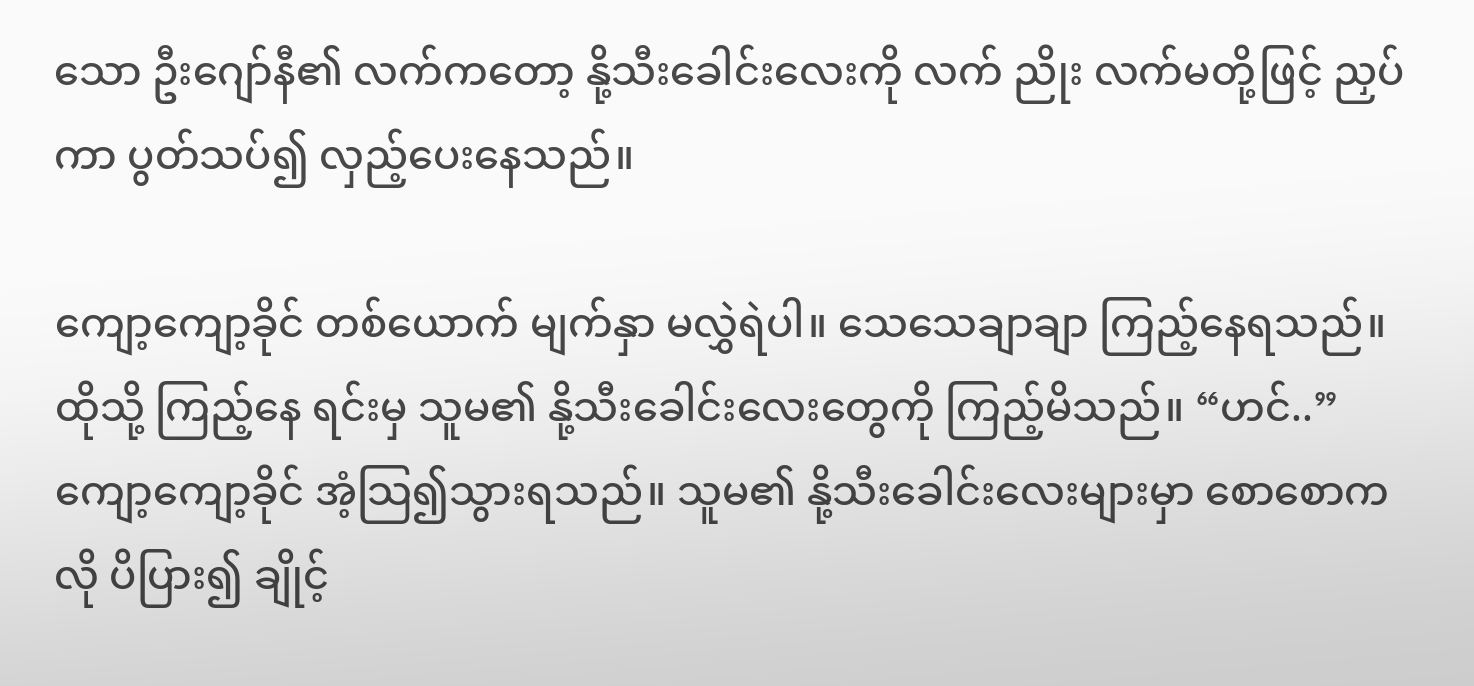သော ဦးဂျော်နီ၏ လက်ကတော့ နို့သီးခေါင်းလေးကို လက် ညိုး လက်မတို့ဖြင့် ညှပ်ကာ ပွတ်သပ်၍ လှည့်ပေးနေသည်။

ကျော့ကျော့ခိုင် တစ်ယောက် မျက်နှာ မလွှဲရဲပါ။ သေသေချာချာ ကြည့်နေရသည်။ ထိုသို့ ကြည့်နေ ရင်းမှ သူမ၏ နို့သီးခေါင်းလေးတွေကို ကြည့်မိသည်။ “ဟင်..” ကျော့ကျော့ခိုင် အံ့သြ၍သွားရသည်။ သူမ၏ နို့သီးခေါင်းလေးများမှာ စောစောကလို ပိပြား၍ ချိုင့်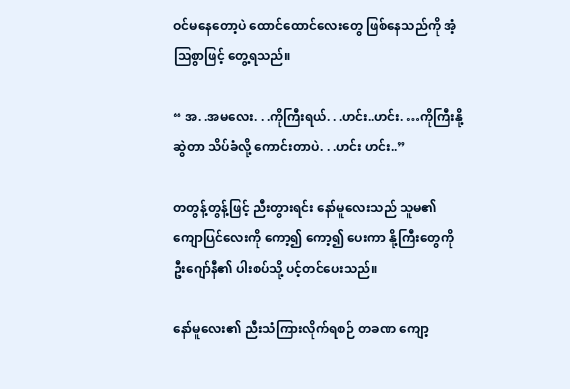ဝင်မနေတော့ပဲ ထောင်ထောင်လေးတွေ ဖြစ်နေသည်ကို အံ့သြစွာဖြင့် တွေ့ရသည်။

“ အ. .အမလေး. . .ကိုကြီးရယ်. . .ဟင်း..ဟင်း. …ကိုကြီးနို့ဆွဲတာ သိပ်ခံလို့ ကောင်းတာပဲ. . .ဟင်း ဟင်း..”

တတွန့်တွန့်ဖြင့် ညီးတွားရင်း နော်မူလေးသည် သူမ၏ ကျောပြင်လေးကို ကော့၍ ကော့၍ ပေးကာ နို့ကြီးတွေကို ဦးဂျော်နီ၏ ပါးစပ်သို့ ပင့်တင်ပေးသည်။

နော်မူလေး၏ ညီးသံကြားလိုက်ရစဉ် တခဏ ကျော့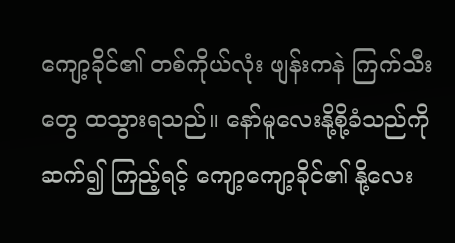ကျော့ခိုင်၏ တစ်ကိုယ်လုံး ဖျန်းကနဲ ကြက်သီးတွေ ထသွားရသည်။ နော်မူလေးနို့စို့ခံသည်ကို ဆက်၍ ကြည့်ရင့် ကျော့ကျော့ခိုင်၏ နို့လေး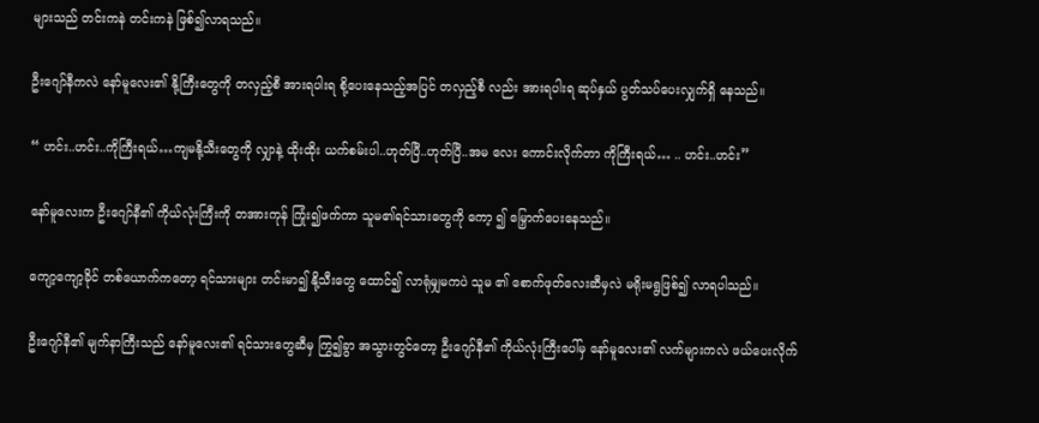များသည် တင်းကနဲ တင်းကနဲ ဖြစ်၍လာရသည်။

ဦးဂျော်နီကလဲ နော်မူလေး၏ နို့ကြီးတွေကို တလှည့်စီ အားရပါးရ စို့ပေးနေသည့်အပြင် တလှည့်စီ လည်း အားရပါးရ ဆုပ်နှယ် ပွတ်သပ်ပေးလျှက်ရှိ နေသည်။

“ ဟင်း..ဟင်း..ကိုကြီးရယ်…ကျမနို့သီးတွေကို လျှာနဲ့ ထိုးထိုး ယက်စမ်းပါ..ဟုတ်ပြီ..ဟုတ်ပြီ..အမ လေး ကောင်းလိုက်တာ ကိုကြီးရယ်… .. ဟင်း..ဟင်း”

နော်မူလေးက ဦးဂျော်နီ၏ ကိုယ်လုံးကြီးကို တအားကုန် ကြုံး၍ဖက်ကာ သူမ၏ရင်သားတွေကို ကော့ ၍ မြှောက်ပေးနေသည်။

ကျော့ကျော့ခိုင် တစ်ယောက်ကတော့ ရင်သားများ တင်းမာ၍ နို့သီးတွေ ထောင်၍ လာရုံမျှမကပဲ သူမ ၏ စောက်ဖုတ်လေးဆီမှလဲ မရိုးမရွဖြစ်၍ လာရပါသည်။

ဦးဂျော်နီ၏ မျက်နာကြီးသည် နော်မူလေး၏ ရင်သားတွေဆီမှ ကြွ၍ခွာ အသွားတွင်တော့ ဦးဂျော်နီ၏ ကိုယ်လုံးကြီးပေါ်မှ နော်မူလေး၏ လက်များကလဲ ဖယ်ပေးလိုက်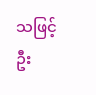သဖြင့် ဦး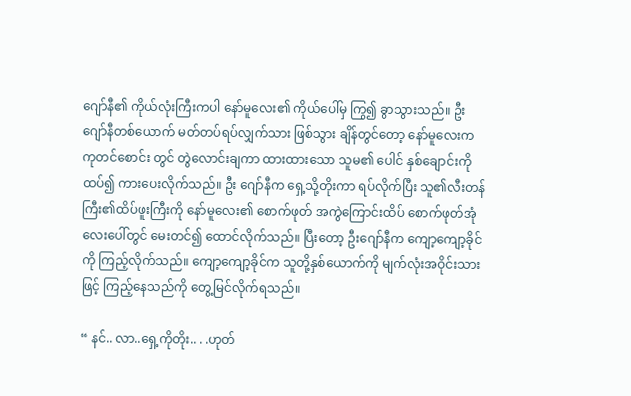ဂျော်နီ၏ ကိုယ်လုံးကြီးကပါ နော်မူလေး၏ ကိုယ်ပေါ်မှ ကြွ၍ ခွာသွားသည်။ ဦးဂျော်နီတစ်ယောက် မတ်တပ်ရပ်လျှက်သား ဖြစ်သွား ချိန်တွင်တော့ နော်မူလေးက ကုတင်စောင်း တွင် တွဲလောင်းချကာ ထားထားသော သူမ၏ ပေါင် နှစ်ချောင်းကို ထပ်၍ ကားပေးလိုက်သည်။ ဦး ဂျော်နီက ရှေ့သို့တိုးကာ ရပ်လိုက်ပြီး သူ၏လီးတန်ကြီး၏ထိပ်ဖူးကြီးကို နော်မူလေး၏ စောက်ဖုတ် အကွဲကြောင်းထိပ် စောက်ဖုတ်အုံလေးပေါ်တွင် မေးတင်၍ ထောင်လိုက်သည်။ ပြီးတော့ ဦးဂျော်နီက ကျော့ကျော့ခိုင်ကို ကြည့်လိုက်သည်။ ကျော့ကျော့ခိုင်က သူတို့နှစ်ယောက်ကို မျက်လုံးအဝိုင်းသားဖြင့် ကြည့်နေသည်ကို တွေ့မြင်လိုက်ရသည်။

“ နင်.. လာ..ရှေ့ကိုတိုး.. . .ဟုတ်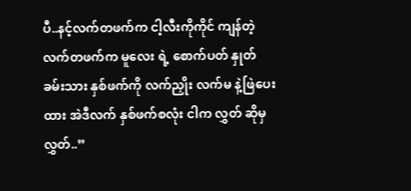ပီ..နင့်လက်တဖက်က ငါ့လီးကိုကိုင် ကျန်တဲ့ လက်တဖက်က မူလေး ရဲ့ စောက်ပတ် နှုတ်ခမ်းသား နှစ်ဖက်ကို လက်ညှိုး လက်မ နဲ့ဖြဲပေးထား အဲဒီလက် နှစ်ဖက်စလုံး ငါက လွှတ် ဆိုမှ လွှတ်..”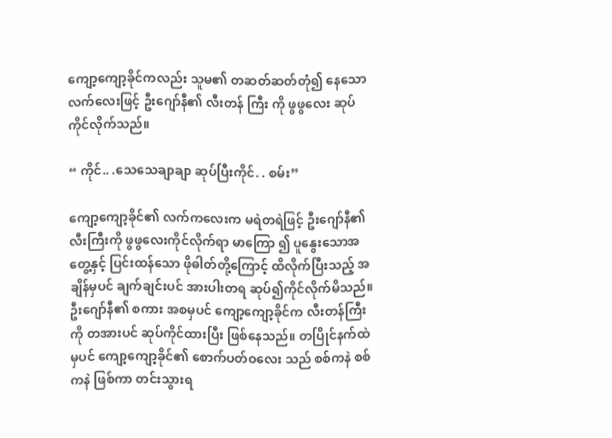ကျော့ကျော့ခိုင်ကလည်း သူမ၏ တဆတ်ဆတ်တုံ၍ နေသော လက်လေးဖြင့် ဦးဂျော်နီ၏ လီးတန် ကြီး ကို ဖွဖွလေး ဆုပ်ကိုင်လိုက်သည်။

“ ကိုင်.. .သေသေချာချာ ဆုပ်ပြီးကိုင်. . စမ်း”

ကျော့ကျော့ခိုင်၏ လက်ကလေးက မရဲတရဲဖြင့် ဦးဂျော်နီ၏ လီးကြီးကို ဖွဖွလေးကိုင်လိုက်ရာ မာကြော ၍ ပူနွေးသောအတွေ့နှင့် ပြင်းထန်သော ဖိုဓါတ်တို့ကြောင့် ထိလိုက်ပြီးသည့် အချိန်မှပင် ချက်ချင်းပင် အားပါးတရ ဆုပ်၍ကိုင်လိုက်မိသည်။ ဦးဂျော်နီ၏ စကား အစမှပင် ကျော့ကျော့ခိုင်က လီးတန်ကြီးကို တအားပင် ဆုပ်ကိုင်ထားပြီး ဖြစ်နေသည်။ တပြိုင်နက်ထဲမှပင် ကျော့ကျော့ခိုင်၏ စောက်ပတ်ဝလေး သည် စစ်ကနဲ စစ်ကနဲ ဖြစ်ကာ တင်းသွားရ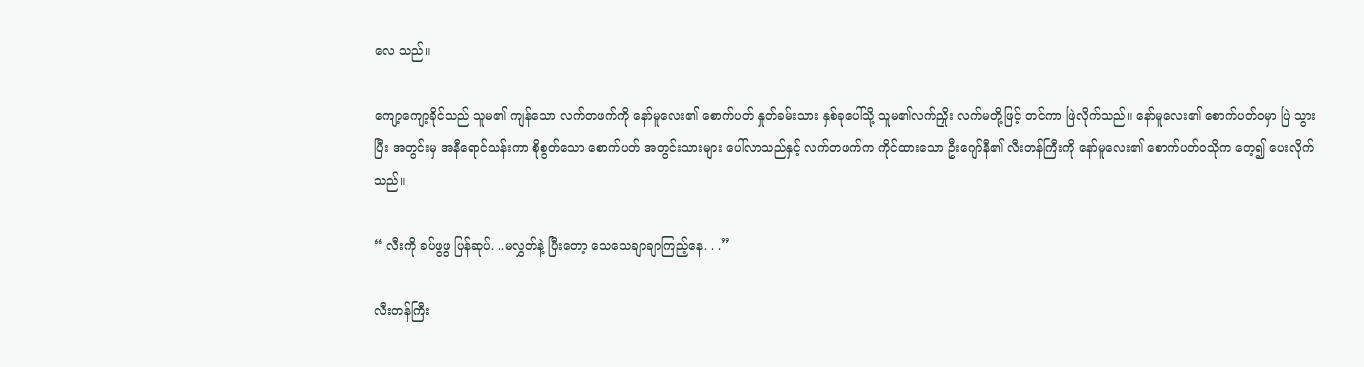လေ သည်။

ကျော့ကျော့ခိုင်သည် သူမ၏ ကျန်သော လက်တဖက်ကို နော်မူလေး၏ စောက်ပတ် နှုတ်ခမ်းသား နှစ်ခုပေါ်သို့ သူမ၏လက်ညှိုး လက်မတို့ဖြင့် တင်ကာ ဖြဲလိုက်သည်။ နော်မူလေး၏ စောက်ပတ်ဝမှာ ပြဲ သွားပြီး အတွင်းမှ အနီရောင်သန်းကာ စိုစွတ်သော စောက်ပတ် အတွင်းသားများ ပေါ်လာသည်နှင့် လက်တဖက်က ကိုင်ထားသော ဦးဂျော်နီ၏ လီးတန်ကြီးကို နော်မူလေး၏ စောက်ပတ်ဝသိုက တေ့၍ ပေးလိုက်သည်။

“ လီးကို ခပ်ဖွဖွ ပြန်ဆုပ်. ..မလွှတ်နဲ့ ပြီးတော့ သေသေချာချာကြည့်နေ. . .”

လီးတန်ကြီး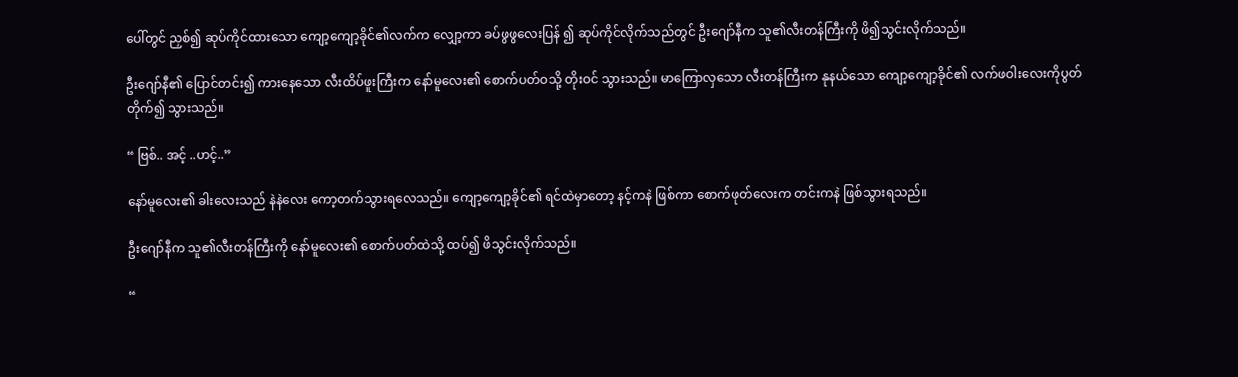ပေါ်တွင် ညှစ်၍ ဆုပ်ကိုင်ထားသော ကျော့ကျော့ခိုင်၏လက်က လျှော့ကာ ခပ်ဖွဖွလေးပြန် ၍ ဆုပ်ကိုင်လိုက်သည်တွင် ဦးဂျော်နီက သူ၏လီးတန်ကြီးကို ဖိ၍သွင်းလိုက်သည်။

ဦးဂျော်နီ၏ ပြောင်တင်း၍ ကားနေသော လီးထိပ်ဖူးကြီးက နော်မူလေး၏ စောက်ပတ်ဝသို့ တိုးဝင် သွားသည်။ မာကြောလှသော လီးတန်ကြီးက နုနယ်သော ကျော့ကျော့ခိုင်၏ လက်ဖဝါးလေးကိုပွတ် တိုက်၍ သွားသည်။

“ ဗြစ်.. အင့် ..ဟင့်..”

နော်မူလေး၏ ခါးလေးသည် နဲနဲလေး ကော့တက်သွားရလေသည်။ ကျော့ကျော့ခိုင်၏ ရင်ထဲမှာတော့ နင့်ကနဲ ဖြစ်ကာ စောက်ဖုတ်လေးက တင်းကနဲ ဖြစ်သွားရသည်။

ဦးဂျော်နီက သူ၏လီးတန်ကြီးကို နော်မူလေး၏ စောက်ပတ်ထဲသို့ ထပ်၍ ဖိသွင်းလိုက်သည်။

“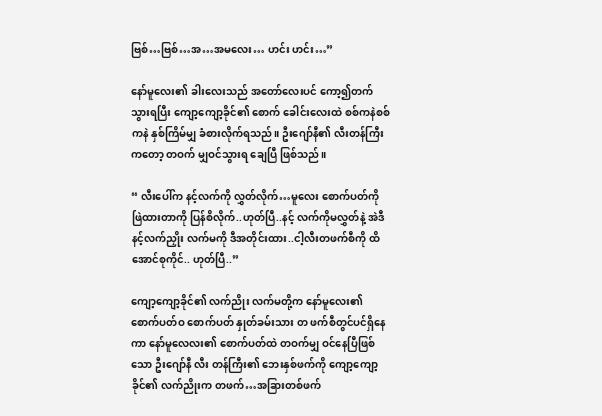ဗြစ်…ဗြစ်…အ…အမလေး… ဟင်း ဟင်း…”

နော်မူလေး၏ ခါးလေးသည် အတော်လေးပင် ကော့၍တက်သွားရပြီး ကျော့ကျော့ခိုင်၏ စောက် ခေါင်းလေးထဲ စစ်ကနဲစစ်ကနဲ နှစ်ကြိမ်မျှ ခံစားလိုက်ရသည်။ ဦးဂျော်နီ၏ လီးတန်ကြီးကတော့ တဝက် မျှဝင်သွားရ ချေပြီ ဖြစ်သည်။

“ လီးပေါ်က နင့်လက်ကို လွှတ်လိုက်…မူလေး စောက်ပတ်ကို ဖြဲထားတာကို ပြန်စိလိုက်..ဟုတ်ပြီ..နင့် လက်ကိုမလွှတ်နဲ့ အဲဒီနင့်လက်ညှိုး လက်မကို ဒီအတိုင်းထား..ငါ့လီးတဖက်စီကို ထိအောင်စုကိုင်.. ဟုတ်ပြီ..”

ကျော့ကျော့ခိုင်၏ လက်ညိုး လက်မတို့က နော်မူလေး၏ စောက်ပတ်ဝ စောက်ပတ် နှုတ်ခမ်းသား တ ဖက်စီတွင်ပင်ရှိနေကာ နော်မူလေလး၏ စောက်ပတ်ထဲ တဝက်မျှ ဝင်နေပြီဖြစ်သော ဦးဂျော်နီ လီး တန်ကြီး၏ ဘေးနှစ်ဖက်ကို ကျော့ကျော့ခိုင်၏ လက်ညိုးက တဖက်…အခြားတစ်ဖက်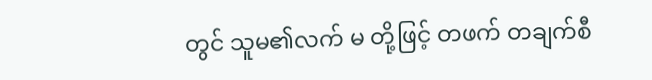တွင် သူမ၏လက် မ တို့ဖြင့် တဖက် တချက်စီ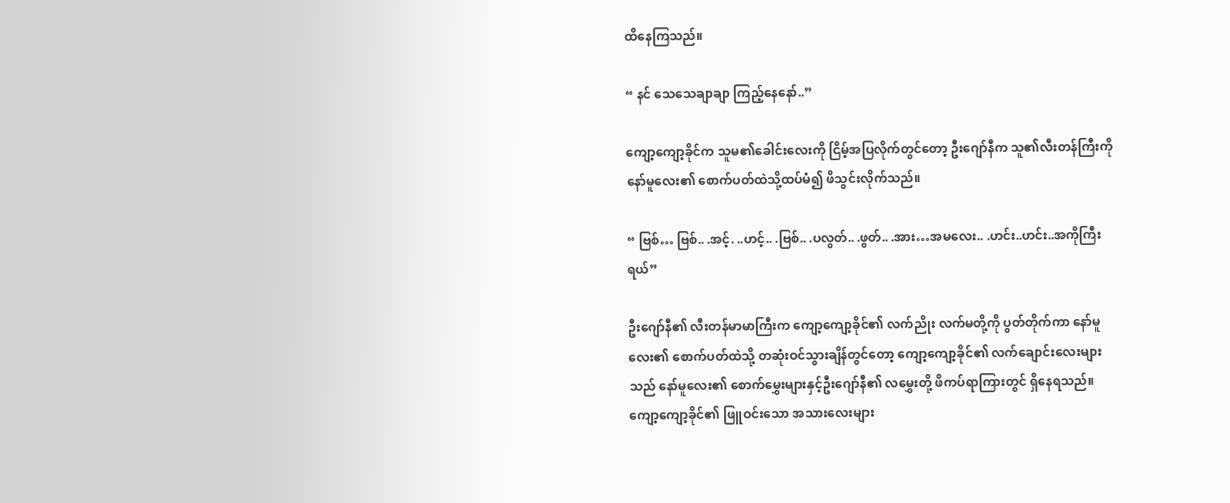ထိနေကြသည်။

“ နင် သေသေချာချာ ကြည့်နေနော်..”

ကျော့ကျော့ခိုင်က သူမ၏ခေါင်းလေးကို ငြိမ့်အပြလိုက်တွင်တော့ ဦးဂျော်နီက သူ၏လီးတန်ကြီးကို နော်မူလေး၏ စောက်ပတ်ထဲသို့ထပ်မံ၍ ဖိသွင်းလိုက်သည်။

“ ဗြစ်… ဗြစ်.. .အင့်. ..ဟင့်.. .ဗြစ်.. .ပလွတ်.. .ဖွတ်.. .အား…အမလေး.. .ဟင်း..ဟင်း..အကိုကြီး ရယ်”

ဦးဂျော်နီ၏ လီးတန်မာမာကြီးက ကျော့ကျော့ခိုင်၏ လက်ညိုး လက်မတို့ကို ပွတ်တိုက်ကာ နော်မူ လေး၏ စောက်ပတ်ထဲသို့ တဆုံးဝင်သွားချိန်တွင်တော့ ကျော့ကျော့ခိုင်၏ လက်ချောင်းလေးများ သည် နော်မူလေး၏ စောက်မွှေးများနှင့်ဦးဂျော်နီ၏ လမွှေးတို့ ဖိကပ်ရာကြားတွင် ရှိနေရသည်။ ကျော့ကျော့ခိုင်၏ ဖြူဝင်းသော အသားလေးများ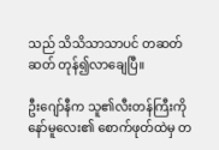သည် သိသိသာသာပင် တဆတ်ဆတ် တုန်၍လာချေပြီ။

ဦးဂျော်နီက သူ၏လီးတန်ကြီးကို နော်မူလေး၏ စောက်ဖုတ်ထဲမှ တ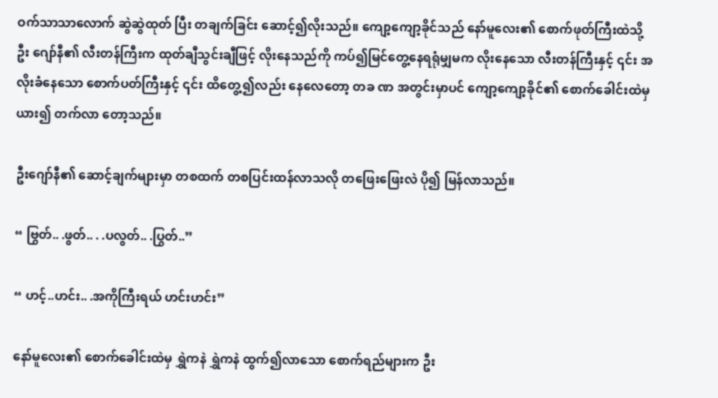ဝက်သာသာလောက် ဆွဲဆွဲထုတ် ပြီး တချက်ခြင်း ဆောင့်၍လိုးသည်။ ကျော့ကျော့ခိုင်သည် နော်မူလေး၏ စောက်ဖုတ်ကြီးထဲသို့ ဦး ဂျော်နီ၏ လီးတန်ကြီးက ထုတ်ချီသွင်းချီဖြင့် လိုးနေသည်ကို ကပ်၍မြင်တွေ့နေရရုံမျှမက လိုးနေသော လီးတန်ကြီးနှင့် ၎င်း အလိုးခံနေသော စောက်ပတ်ကြီးနှင့် ၎င်း ထိတွေ့၍လည်း နေလေတော့ တခ ဏ အတွင်းမှာပင် ကျော့ကျော့ခိုင်၏ စောက်ခေါင်းထဲမှ ယား၍ တက်လာ တော့သည်။

ဦးဂျော်နီ၏ ဆောင့်ချက်များမှာ တစထက် တစပြင်းထန်လာသလို တဖြေးဖြေးလဲ ပို၍ မြန်လာသည်။

“ ဗြွတ်.. .ဖွတ်.. . .ပလွတ်.. .ပြွတ်..”

“ ဟင့်..ဟင်း.. .အကိုကြီးရယ် ဟင်းဟင်း”

နော်မူလေး၏ စောက်ခေါင်းထဲမှ ရွှဲကနဲ ရွှဲကနဲ ထွက်၍လာသော စောက်ရည်များက ဦး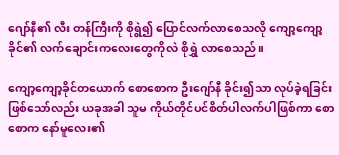ဂျော်နီ၏ လီး တန်ကြီးကို စိုရွဲ၍ ပြောင်လက်လာစေသလို ကျော့ကျော့ခိုင်၏ လက်ချောင်းကလေးတွေကိုလဲ စိုရွှဲ လာစေသည်။

ကျော့ကျော့ခိုင်တယောက် စောစောက ဦးဂျော်နီ ခိုင်း၍သာ လုပ်ခဲ့ရခြင်း ဖြစ်သော်လည်း ယခုအခါ သူမ ကိုယ်တိုင်ပင်စိတ်ပါလက်ပါဖြစ်ကာ စောစောက နော်မူလေး၏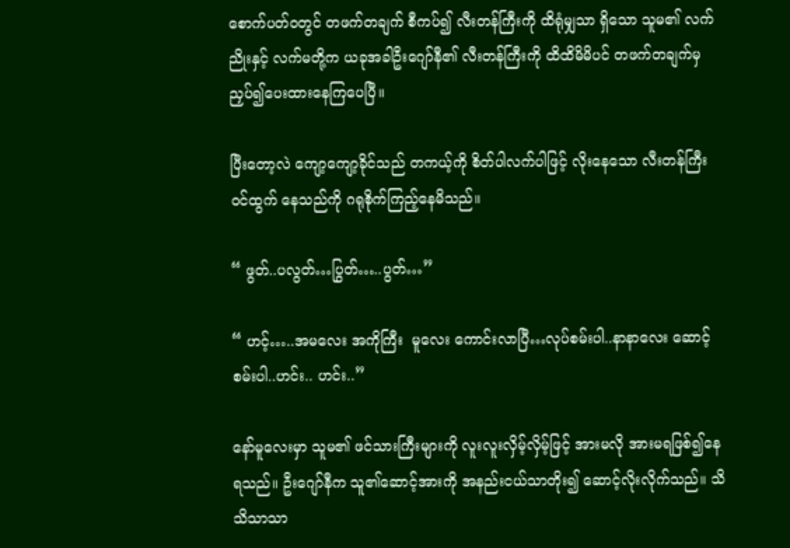စောက်ပတ်ဝတွင် တဖက်တချက် စီကပ်၍ လီးတန်ကြီးကို ထိရုံမျှသာ ရှိသော သူမ၏ လက်ညိုးနှင့် လက်မတို့က ယခုအခါဦးဂျော်နီ၏ လီးတန်ကြီးကို ထိထိမိမိပင် တဖက်တချက်မှ ညှပ်၍ပေးထားနေကြပေပြီ။

ပြီးတော့လဲ ကျော့ကျော့ခိုင်သည် တကယ့်ကို စိတ်ပါလက်ပါဖြင့် လိုးနေသော လီးတန်ကြီး ဝင်ထွက် နေသည်ကို ဂရုစိုက်ကြည့်နေမိသည်။

“ ဖွတ်..ပလွတ်…ပြွတ်…..ပွတ်…”

“ ဟင့်…..အမလေး အကိုကြီး  မူလေး ကောင်းလာပြီ…လုပ်စမ်းပါ..နာနာလေး ဆောင့်စမ်းပါ..ဟင်း.. ဟင်း..”

နော်မူလေးမှာ သူမ၏ ဖင်သားကြီးများကို လူးလူးလှိမ့်လှိမ့်ဖြင့် အားမလို အားမရဖြစ်၍နေရသည်။ ဦးဂျော်နီက သူ၏ဆောင့်အားကို အနည်းငယ်သာတိုး၍ ဆောင့်လိုးလိုက်သည်။ သိသိသာသာ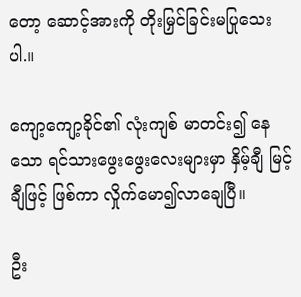တော့ ဆောင့်အားကို တိုးမြှင်ခြင်းမပြုသေးပါ.။

ကျော့ကျော့ခိုင်၏ လုံးကျစ် မာတင်း၍ နေသော ရင်သားဖွေးဖွေးလေးများမှာ နှိမ့်ချီ မြင့်ချီဖြင့် ဖြစ်ကာ လှိုက်မော၍လာချေပြီ။

ဦး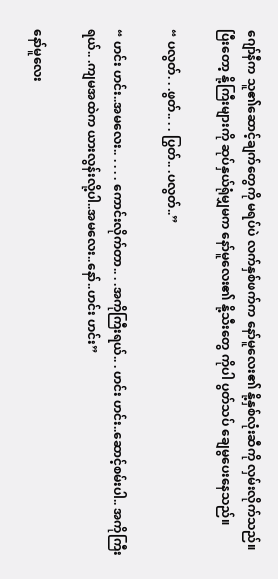ဂျော်နီက သူ၏ဆောင့်ချက်တွေကို မရပ်ပဲ လက်နှစ်ဖက်က နော်မူလေး၏ နို့နှစ်လုံးဆီကို လှမ်းလိုက်သည်။ ပြီးတော့ နို့ကြီးများကို ဆုပ်နှယ်ရုံမျှမက နော်မူလေး၏ နို့သီးတွေ ကိုပါ ပွတ်သပ် ချေမွပေးနေသည်။

“ ပလွတ်. . .ဖွတ်.. . . ပြွတ်.. .ပလွတ်..”

“ ဟင်း ဟင်း..အမလေး.. . . . . ကောင်းလိုက်တာ.. . .အကိုကြီးရယ်.. . ဟင်း ဟင်း..ဆောင့်စမ်းပါ.. အကိုကြီးရယ်.. .ကျမအထဲက ယားလွန်းလို့ပါ..အမလေး..နော်..ဟင်း ဟင်း”

နော်မူလေး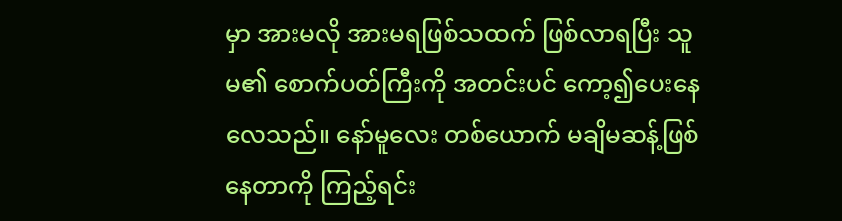မှာ အားမလို အားမရဖြစ်သထက် ဖြစ်လာရပြီး သူမ၏ စောက်ပတ်ကြီးကို အတင်းပင် ကော့၍ပေးနေလေသည်။ နော်မူလေး တစ်ယောက် မချိမဆန့်ဖြစ်နေတာကို ကြည့်ရင်း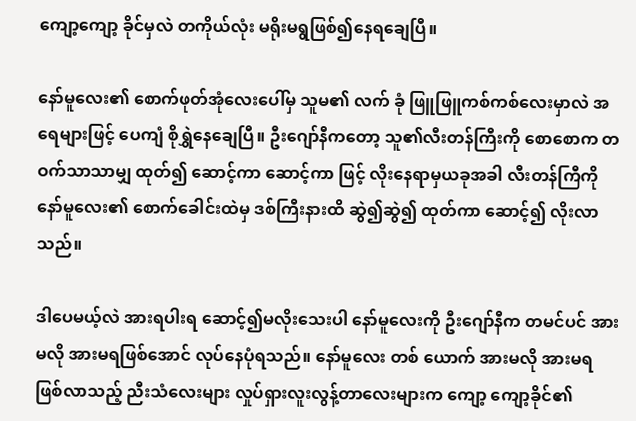ကျော့ကျော့ ခိုင်မှလဲ တကိုယ်လုံး မရိုးမရွဖြစ်၍နေရချေပြီ။

နော်မူလေး၏ စောက်ဖုတ်အုံလေးပေါ်မှ သူမ၏ လက် ခုံ ဖြူဖြူကစ်ကစ်လေးမှာလဲ အရေများဖြင့် ပေကျံ စိုရွှဲနေချေပြီ။ ဦးဂျော်နီကတော့ သူ၏လီးတန်ကြီးကို စောစောက တဝက်သာသာမျှ ထုတ်၍ ဆောင့်ကာ ဆောင့်ကာ ဖြင့် လိုးနေရာမှယခုအခါ လီးတန်ကြီကို နော်မူလေး၏ စောက်ခေါင်းထဲမှ ဒစ်ကြီးနားထိ ဆွဲ၍ဆွဲ၍ ထုတ်ကာ ဆောင့်၍ လိုးလာသည်။

ဒါပေမယ့်လဲ အားရပါးရ ဆောင့်၍မလိုးသေးပါ နော်မူလေးကို ဦးဂျော်နီက တမင်ပင် အားမလို အားမရဖြစ်အောင် လုပ်နေပုံရသည်။ နော်မူလေး တစ် ယောက် အားမလို အားမရ ဖြစ်လာသည့် ညီးသံလေးများ လှုပ်ရှားလူးလွန့်တာလေးများက ကျော့ ကျော့ခိုင်၏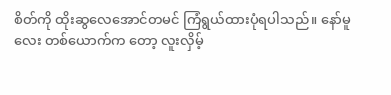စိတ်ကို ထိုးဆွလေအောင်တမင် ကြံရွယ်ထားပုံရပါသည်။ နော်မူလေး တစ်ယောက်က တော့ လူးလှိမ့်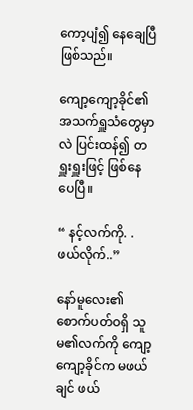ကော့ပျံ၍ နေချေပြီဖြစ်သည်။

ကျော့ကျော့ခိုင်၏ အသက်ရှူသံတွေမှာလဲ ပြင်းထန်၍ တရှူးရှူးဖြင့် ဖြစ်နေပေပြီ။

“ နင့်လက်ကို. . ဖယ်လိုက်..”

နော်မူလေး၏ စောက်ပတ်ဝရှိ သူမ၏လက်ကို ကျော့ကျော့ခိုင်က မဖယ်ချင် ဖယ်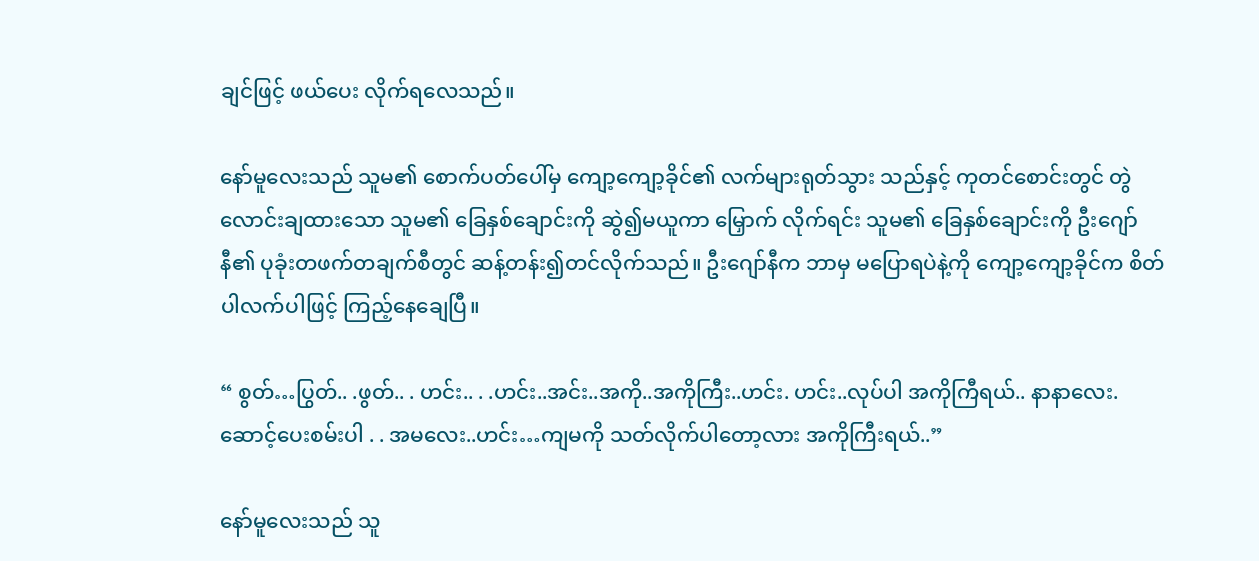ချင်ဖြင့် ဖယ်ပေး လိုက်ရလေသည်။

နော်မူလေးသည် သူမ၏ စောက်ပတ်ပေါ်မှ ကျော့ကျော့ခိုင်၏ လက်များရုတ်သွား သည်နှင့် ကုတင်စောင်းတွင် တွဲလောင်းချထားသော သူမ၏ ခြေနှစ်ချောင်းကို ဆွဲ၍မယူကာ မြှောက် လိုက်ရင်း သူမ၏ ခြေနှစ်ချောင်းကို ဦးဂျော်နီ၏ ပုခုံးတဖက်တချက်စီတွင် ဆန့်တန်း၍တင်လိုက်သည်။ ဦးဂျော်နီက ဘာမှ မပြောရပဲနဲ့ကို ကျော့ကျော့ခိုင်က စိတ်ပါလက်ပါဖြင့် ကြည့်နေချေပြီ။

“ စွတ်…ပြွတ်.. .ဖွတ်.. . ဟင်း.. . .ဟင်း..အင်း..အကို..အကိုကြီး..ဟင်း. ဟင်း..လုပ်ပါ အကိုကြီရယ်.. နာနာလေး.ဆောင့်ပေးစမ်းပါ . . အမလေး..ဟင်း…ကျမကို သတ်လိုက်ပါတော့လား အကိုကြီးရယ်..”

နော်မူလေးသည် သူ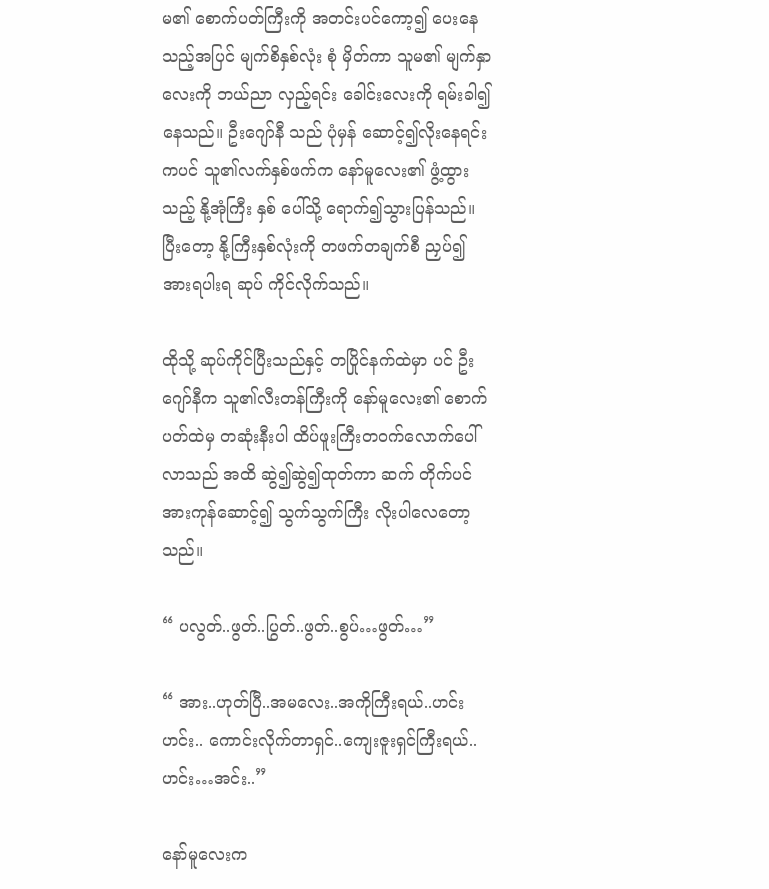မ၏ စောက်ပတ်ကြီးကို အတင်းပင်ကော့၍ ပေးနေသည့်အပြင် မျက်စိနှစ်လုံး စုံ မှိတ်ကာ သူမ၏ မျက်နှာလေးကို ဘယ်ညာ လှည့်ရင်း ခေါင်းလေးကို ရမ်းခါ၍နေသည်။ ဦးဂျော်နီ သည် ပုံမှန် ဆောင့်၍လိုးနေရင်းကပင် သူ၏လက်နှစ်ဖက်က နော်မူလေး၏ ဖွံ့ထွားသည့် နို့အုံကြီး နှစ် ပေါ်သို့ ရောက်၍သွားပြန်သည်။ ပြီးတော့ နို့ကြီးနှစ်လုံးကို တဖက်တချက်စီ ညှပ်၍ အားရပါးရ ဆုပ် ကိုင်လိုက်သည်။

ထိုသို့ ဆုပ်ကိုင်ပြီးသည်နှင့် တပြိုင်နက်ထဲမှာ ပင် ဦးဂျော်နီက သူ၏လီးတန်ကြီးကို နော်မူလေး၏ စောက်ပတ်ထဲမှ တဆုံးနီးပါ ထိပ်ဖူးကြီးတဝက်လောက်ပေါ်လာသည် အထိ ဆွဲ၍ဆွဲ၍ထုတ်ကာ ဆက် တိုက်ပင် အားကုန်ဆောင့်၍ သွက်သွက်ကြီး လိုးပါလေတော့သည်။

“ ပလွတ်..ဖွတ်..ပြွတ်..ဖွတ်..စွပ်…ဖွတ်…”

“ အား..ဟုတ်ပြီ..အမလေး..အကိုကြီးရယ်..ဟင်း ဟင်း.. ကောင်းလိုက်တာရှင်..ကျေးဇူးရှင်ကြီးရယ်.. ဟင်း…အင်း..”

နော်မူလေးက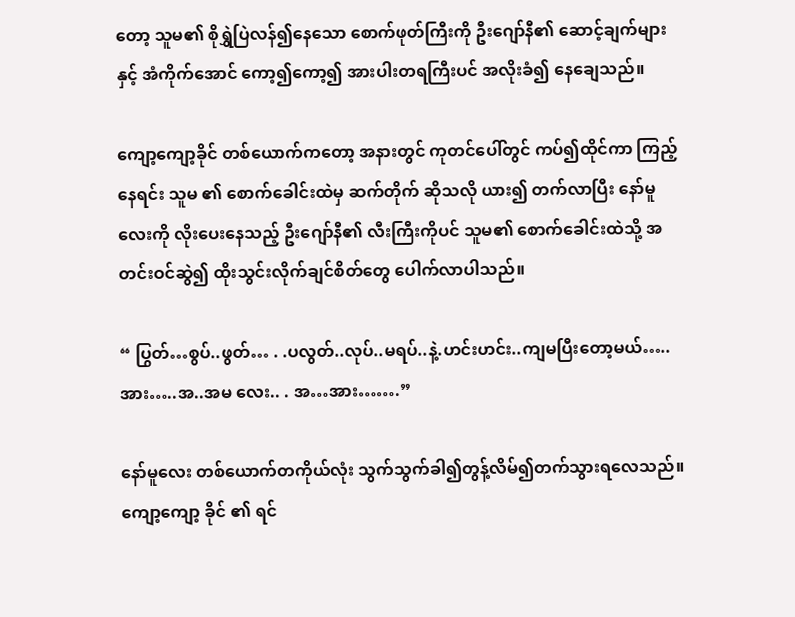တော့ သူမ၏ စိုရွှဲပြဲလန်၍နေသော စောက်ဖုတ်ကြီးကို ဦးဂျော်နီ၏ ဆောင့်ချက်များနှင့် အံကိုက်အောင် ကော့၍ကော့၍ အားပါးတရကြီးပင် အလိုးခံ၍ နေချေသည်။

ကျော့ကျော့ခိုင် တစ်ယောက်ကတော့ အနားတွင် ကုတင်ပေါ်တွင် ကပ်၍ထိုင်ကာ ကြည့်နေရင်း သူမ ၏ စောက်ခေါင်းထဲမှ ဆက်တိုက် ဆိုသလို ယား၍ တက်လာပြီး နော်မူလေးကို လိုးပေးနေသည့် ဦးဂျော်နီ၏ လီးကြီးကိုပင် သူမ၏ စောက်ခေါင်းထဲသို့ အတင်းဝင်ဆွဲ၍ ထိုးသွင်းလိုက်ချင်စိတ်တွေ ပေါက်လာပါသည်။

“ ပြွတ်…စွပ်..ဖွတ်… . .ပလွတ်..လုပ်..မရပ်..နဲ့.ဟင်းဟင်း..ကျမပြီးတော့မယ်…..အား…..အ..အမ လေး.. . အ…အား…….”

နော်မူလေး တစ်ယောက်တကိုယ်လုံး သွက်သွက်ခါ၍တွန့်လိမ်၍တက်သွားရလေသည်။ ကျော့ကျော့ ခိုင် ၏ ရင်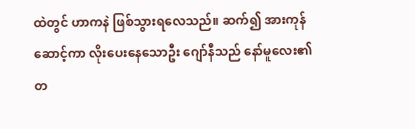ထဲတွင် ဟာကနဲ ဖြစ်သွားရလေသည်။ ဆက်၍ အားကုန်ဆောင့်ကာ လိုးပေးနေသောဦး ဂျော်နီသည် နော်မူလေး၏ တ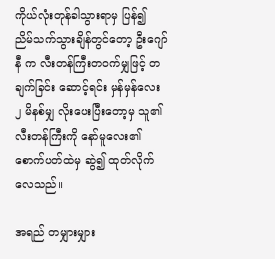ကိုယ်လုံးတုန်ခါသွားရာမှ ပြန်၍ ညိမ်သက်သွားချိန်တွင်တော့ ဦးဂျော်နီ က လီးတန်ကြီးတဝက်မျှဖြင့် တချက်ခြင်း ဆောင့်ရင်း မှန်မှန်လေး ၂ မိနစ်မျှ လိုးပေးပြီးတော့မှ သူ၏ လီးတန်ကြီးကို နော်မူလေး၏ စောက်ပတ်ထဲမှ ဆွဲ၍ ထုတ်လိုက်လေသည်။

အရည် တမျှားမျှား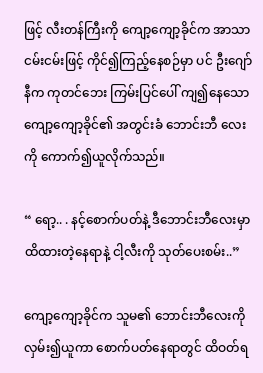ဖြင့် လီးတန်ကြီးကို ကျော့ကျော့ခိုင်က အာသာ ငမ်းငမ်းဖြင့် ကိုင်၍ကြည့်နေစဉ်မှာ ပင် ဦးဂျော်နီက ကုတင်ဘေး ကြမ်းပြင်ပေါ် ကျ၍နေသော ကျော့ကျော့ခိုင်၏ အတွင်းခံ ဘောင်းဘီ လေးကို ကောက်၍ယူလိုက်သည်။

“ ရော့.. . နင့်စောက်ပတ်နဲ့ ဒီဘောင်းဘီလေးမှာ ထိထားတဲ့နေရာနဲ့ ငါ့လီးကို သုတ်ပေးစမ်း..”

ကျော့ကျော့ခိုင်က သူမ၏ ဘောင်းဘီလေးကို လှမ်း၍ယူကာ စောက်ပတ်နေရာတွင် ထိဝတ်ရ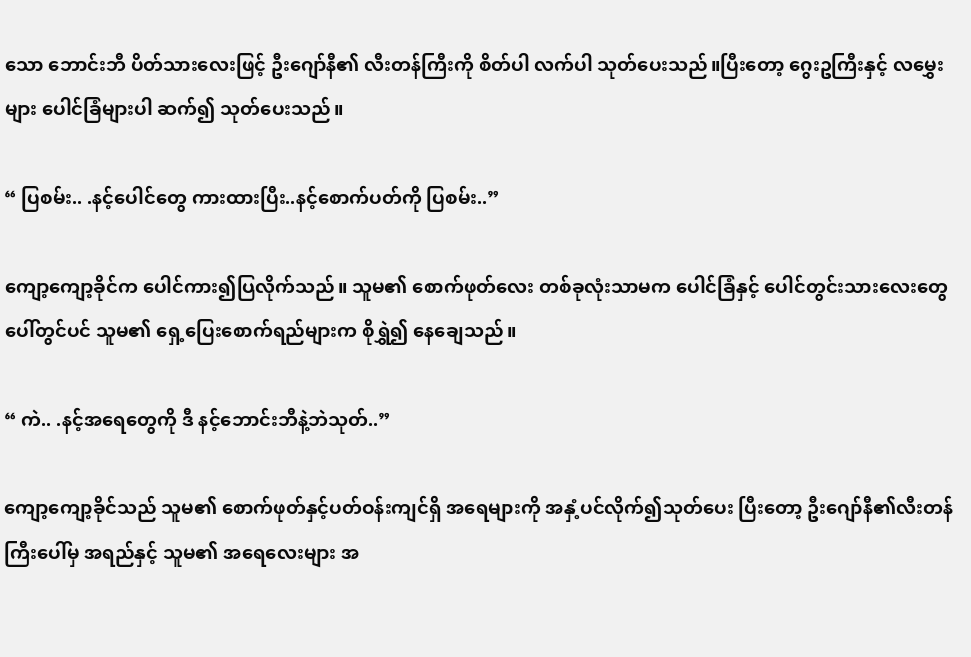သော ဘောင်းဘီ ပိတ်သားလေးဖြင့် ဦးဂျော်နီ၏ လီးတန်ကြီးကို စိတ်ပါ လက်ပါ သုတ်ပေးသည်။ပြီးတော့ ဂွေးဥကြီးနှင့် လမွှေးများ ပေါင်ခြံများပါ ဆက်၍ သုတ်ပေးသည်။

“ ပြစမ်း.. .နင့်ပေါင်တွေ ကားထားပြီး..နင့်စောက်ပတ်ကို ပြစမ်း..”

ကျော့ကျော့ခိုင်က ပေါင်ကား၍ပြလိုက်သည်။ သူမ၏ စောက်ဖုတ်လေး တစ်ခုလုံးသာမက ပေါင်ခြံနှင့် ပေါင်တွင်းသားလေးတွေ ပေါ်တွင်ပင် သူမ၏ ရှေ့ပြေးစောက်ရည်များက စိုရွှဲ၍ နေချေသည်။

“ ကဲ.. .နင့်အရေတွေကို ဒီ နင့်ဘောင်းဘီနဲ့ဘဲသုတ်..”

ကျော့ကျော့ခိုင်သည် သူမ၏ စောက်ဖုတ်နှင့်ပတ်ဝန်းကျင်ရှိ အရေများကို အနှံ့ပင်လိုက်၍သုတ်ပေး ပြီးတော့ ဦးဂျော်နီ၏လီးတန်ကြီးပေါ်မှ အရည်နှင့် သူမ၏ အရေလေးများ အ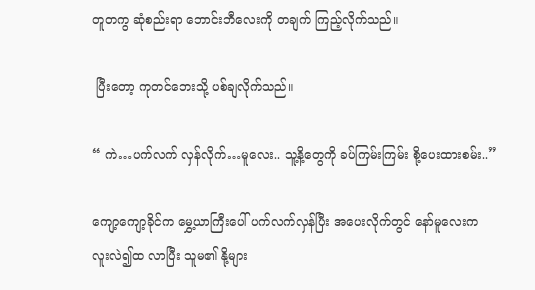တူတကွ ဆုံစည်းရာ ဘောင်းဘီလေးကို တချက် ကြည့်လိုက်သည်။

 ပြီးတော့ ကုတင်ဘေးသို့ ပစ်ချလိုက်သည်။

“ ကဲ…ပက်လက် လှန်လိုက်…မူလေး.. သူ့နိ့တွေကို ခပ်ကြမ်းကြမ်း စို့ပေးထားစမ်း..”

ကျော့ကျော့ခိုင်က မွှေ့ယာကြီးပေါ် ပက်လက်လှန်ပြီး အပေးလိုက်တွင် နော်မူလေးက လူးလဲ၍ထ လာပြီး သူမ၏ နို့များ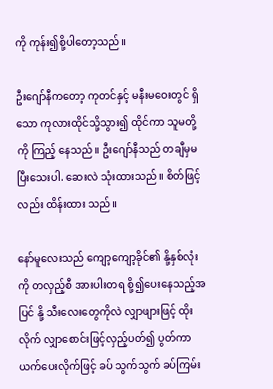ကို ကုန်း၍စို့ပါတော့သည်။

ဦးဂျော်နီကတော့ ကုတင်နှင့် မနီးမဝေးတွင် ရှိသော ကုလားထိုင်သို့သွား၍ ထိုင်ကာ သူမတို့ကို ကြည့် နေသည်။ ဦးဂျော်နီသည် တချီမှမပြီးသေးပါ. ဆေးလဲ သုံးထားသည်။ စိတ်ဖြင့်လည်း ထိန်းထား သည်။

နော်မူလေးသည် ကျော့ကျော့ခိုင်၏ နို့နှစ်လုံးကို တလှည့်စီ အားပါးတရ စို့၍ပေးနေသည့်အပြင် နို့ သီးလေးတွေကိုလဲ လျှာဖျားဖြင့် ထိုးလိုက် လျှာစောင်းဖြင့်လှည့်ပတ်၍ ပွတ်ကာ ယက်ပေးလိုက်ဖြင့် ခပ် သွက်သွက် ခပ်ကြမ်း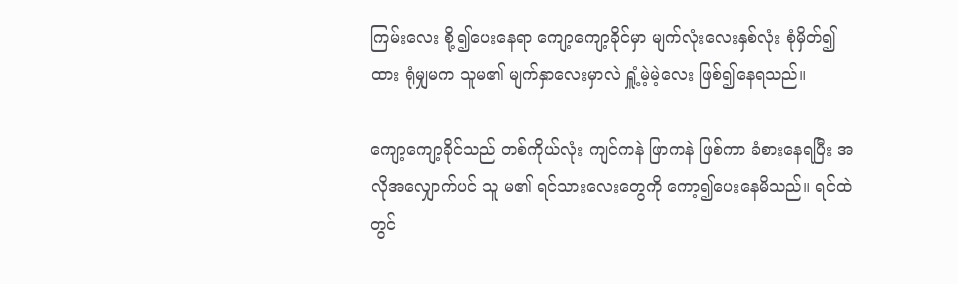ကြမ်းလေး စို့၍ပေးနေရာ ကျော့ကျော့ခိုင်မှာ မျက်လုံးလေးနှစ်လုံး စုံမှိတ်၍ ထား ရုံမျှမက သူမ၏ မျက်နှာလေးမှာလဲ ရှူံ့မဲ့မဲ့လေး ဖြစ်၍နေရသည်။

ကျော့ကျော့ခိုင်သည် တစ်ကိုယ်လုံး ကျင်ကနဲ ဖြာကနဲ ဖြစ်ကာ ခံစားနေရပြီး အလိုအလျှောက်ပင် သူ မ၏ ရင်သားလေးတွေကို ကော့၍ပေးနေမိသည်။ ရင်ထဲတွင်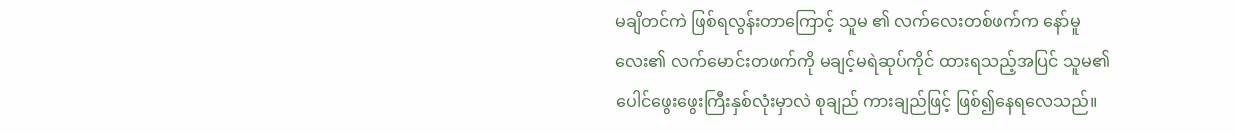မချိတင်ကဲ ဖြစ်ရလွန်းတာကြောင့် သူမ ၏ လက်လေးတစ်ဖက်က နော်မူလေး၏ လက်မောင်းတဖက်ကို မချင့်မရဲဆုပ်ကိုင် ထားရသည့်အပြင် သူမ၏ ပေါင်ဖွေးဖွေးကြီးနှစ်လုံးမှာလဲ စုချည် ကားချည်ဖြင့် ဖြစ်၍နေရလေသည်။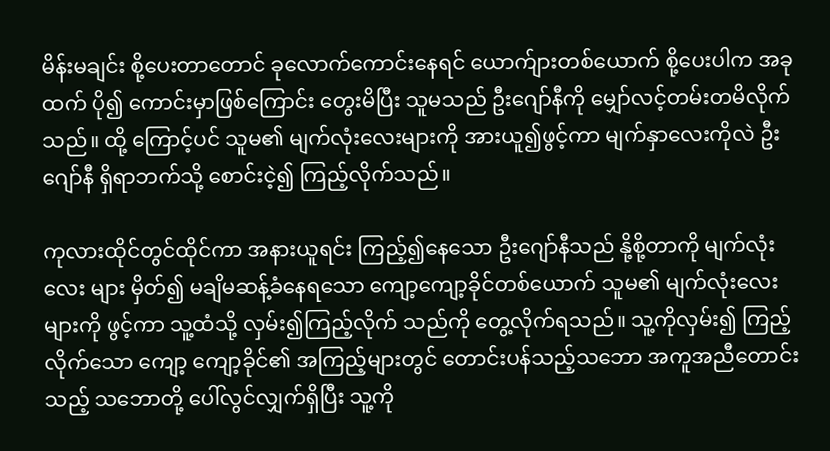မိန်းမချင်း စို့ပေးတာတောင် ခုလောက်ကောင်းနေရင် ယောက်ျားတစ်ယောက် စို့ပေးပါက အခုထက် ပို၍ ကောင်းမှာဖြစ်ကြောင်း တွေးမိပြီး သူမသည် ဦးဂျော်နီကို မျှော်လင့်တမ်းတမိလိုက်သည်။ ထို့ ကြောင့်ပင် သူမ၏ မျက်လုံးလေးများကို အားယူ၍ဖွင့်ကာ မျက်နှာလေးကိုလဲ ဦးဂျော်နီ ရှိရာဘက်သို့ စောင်းငဲ့၍ ကြည့်လိုက်သည်။

ကုလားထိုင်တွင်ထိုင်ကာ အနားယူရင်း ကြည့်၍နေသော ဦးဂျော်နီသည် နို့စို့တာကို မျက်လုံးလေး များ မှိတ်၍ မချိမဆန့်ခံနေရသော ကျော့ကျော့ခိုင်တစ်ယောက် သူမ၏ မျက်လုံးလေးများကို ဖွင့်ကာ သူ့ထံသို့ လှမ်း၍ကြည့်လိုက် သည်ကို တွေ့လိုက်ရသည်။ သူ့ကိုလှမ်း၍ ကြည့်လိုက်သော ကျော့ ကျော့ခိုင်၏ အကြည့်များတွင် တောင်းပန်သည့်သဘော အကူအညီတောင်းသည့် သဘောတို့ ပေါ်လွင်လျှက်ရှိပြီး သူ့ကို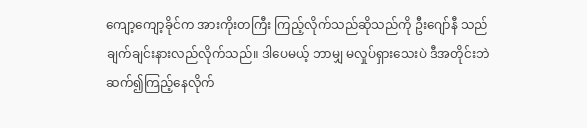ကျော့ကျော့ခိုင်က အားကိုးတကြီး ကြည့်လိုက်သည်ဆိုသည်ကို ဦးဂျော်နီ သည် ချက်ချင်းနားလည်လိုက်သည်။ ဒါပေမယ့် ဘာမျှ မလှုပ်ရှားသေးပဲ ဒီအတိုင်းဘဲ ဆက်၍ကြည့်နေလိုက်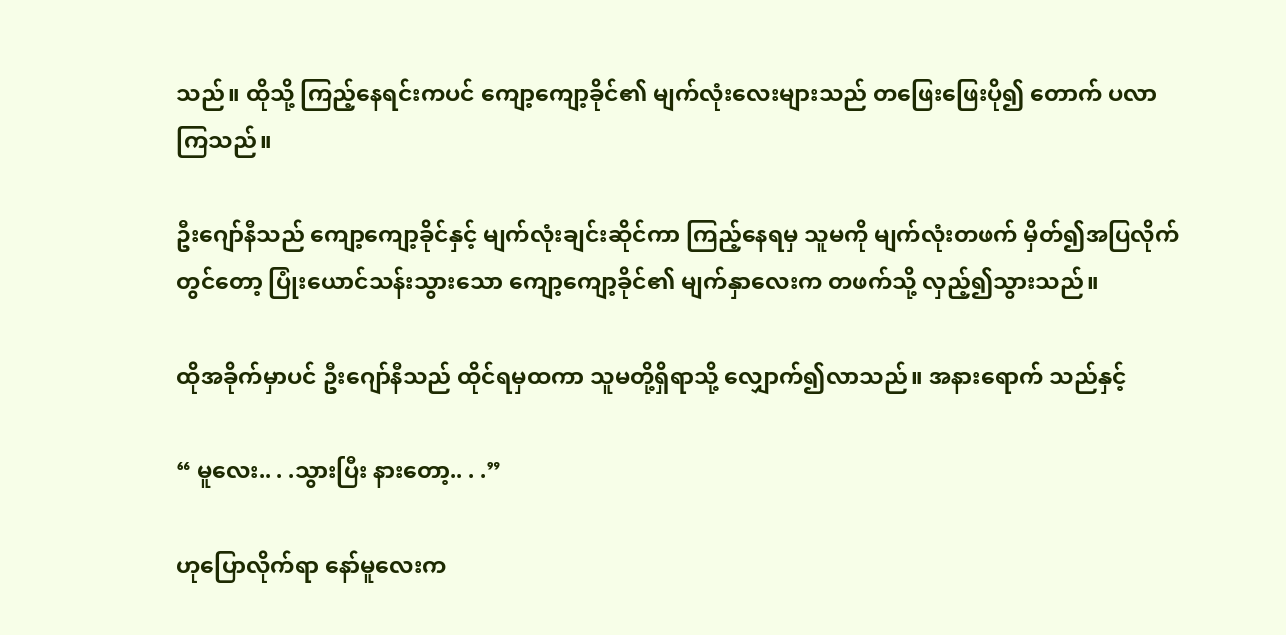သည်။ ထိုသို့ ကြည့်နေရင်းကပင် ကျော့ကျော့ခိုင်၏ မျက်လုံးလေးများသည် တဖြေးဖြေးပို၍ တောက် ပလာကြသည်။

ဦးဂျော်နီသည် ကျော့ကျော့ခိုင်နှင့် မျက်လုံးချင်းဆိုင်ကာ ကြည့်နေရမှ သူမကို မျက်လုံးတဖက် မှိတ်၍အပြလိုက်တွင်တော့ ပြုံးယောင်သန်းသွားသော ကျော့ကျော့ခိုင်၏ မျက်နှာလေးက တဖက်သို့ လှည့်၍သွားသည်။

ထိုအခိုက်မှာပင် ဦးဂျော်နီသည် ထိုင်ရမှထကာ သူမတို့ရှိရာသို့ လျှောက်၍လာသည်။ အနားရောက် သည်နှင့်

“ မူလေး.. . .သွားပြီး နားတော့.. . .”

ဟုပြောလိုက်ရာ နော်မူလေးက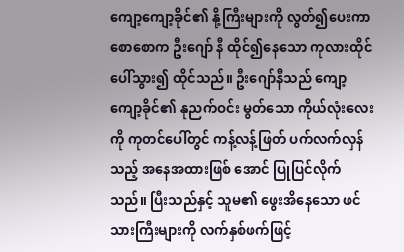ကျော့ကျော့ခိုင်၏ နို့ကြီးများကို လွတ်၍ပေးကာ စောစောက ဦးဂျော် နီ ထိုင်၍နေသော ကုလားထိုင်ပေါ်သွား၍ ထိုင်သည်။ ဦးဂျော်နီသည် ကျော့ကျော့ခိုင်၏ နုညက်ဝင်း မွတ်သော ကိုယ်လုံးလေးကို ကုတင်ပေါ်တွင် ကန့်လန့်ဖြတ် ပက်လက်လှန်သည့် အနေအထားဖြစ် အောင် ပြုပြင်လိုက်သည်။ ပြီးသည်နှင့် သူမ၏ ဖွေးအိနေသော ဖင်သားကြီးများကို လက်နှစ်ဖက်ဖြင့်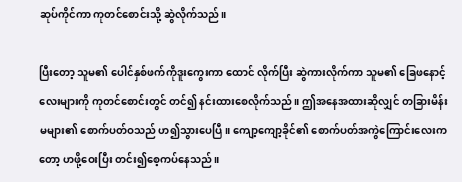ဆုပ်ကိုင်ကာ ကုတင်စောင်းသို့ ဆွဲလိုက်သည်။

ပြီးတော့ သူမ၏ ပေါင်နှစ်ဖက်ကိုဒူးကွေးကာ ထောင် လိုက်ပြီး ဆွဲကားလိုက်ကာ သူမ၏ ခြေဖနောင့်လေးများကို ကုတင်စောင်းတွင် တင်၍ နင်းထားစေလိုက်သည်။ ဤအနေအထားဆိုလျှင် တခြားမိန်းမများ၏ စောက်ပတ်ဝသည် ဟ၍သွားပေပြီ။ ကျော့ကျော့ခိုင်၏ စောက်ပတ်အကွဲကြောင်းလေးကတော့ ဟဖို့ဝေးပြီး တင်း၍စေ့ကပ်နေသည်။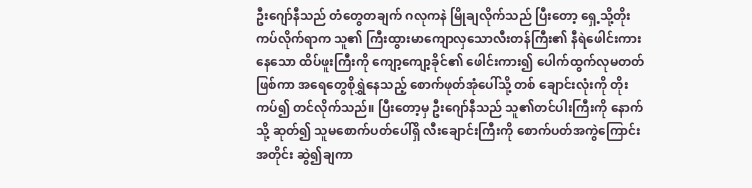ဦးဂျော်နီသည် တံတွေတချက် ဂလုကနဲ မြိုချလိုက်သည် ပြီးတော့ ရှေ့သို့တိုးကပ်လိုက်ရာက သူ၏ ကြီးထွားမာကျောလှသောလီးတန်ကြီး၏ နီရဲဖေါင်းကားနေသော ထိပ်ဖူးကြီးကို ကျော့ကျော့ခိုင်၏ ဖေါင်းကား၍ ပေါက်ထွက်လုမတတ်ဖြစ်ကာ အရေတွေစိုရွှဲနေသည့် စောက်ဖုတ်အုံပေါ်သို့ တစ် ချောင်းလုံးကို တိုးကပ်၍ တင်လိုက်သည်။ ပြီးတော့မှ ဦးဂျော်နီသည် သူ၏တင်ပါးကြီးကို နောက်သို့ ဆုတ်၍ သူမစောက်ပတ်ပေါ်ရှိ လီးချောင်းကြီးကို စောက်ပတ်အကွဲကြောင်းအတိုင်း ဆွဲ၍ချကာ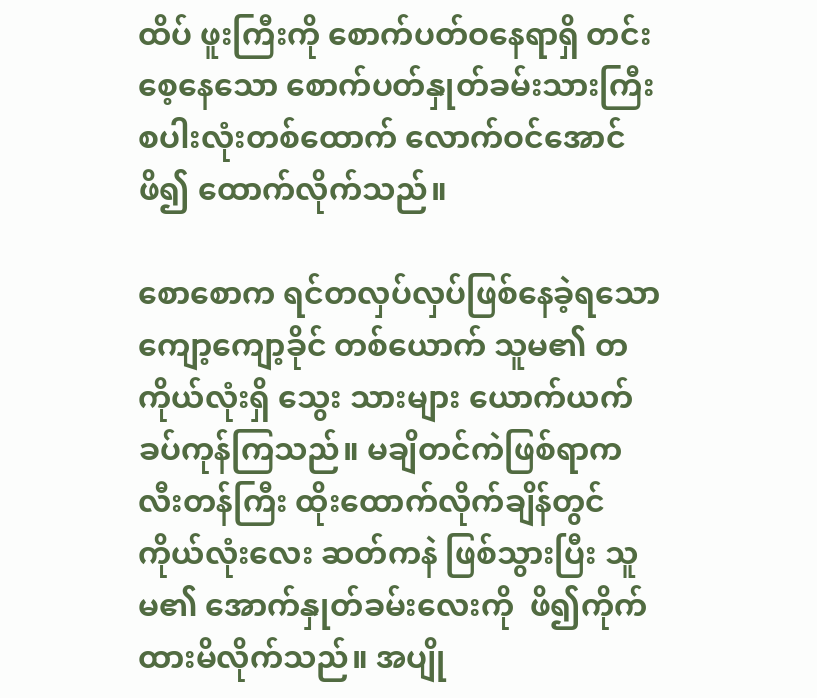ထိပ် ဖူးကြီးကို စောက်ပတ်ဝနေရာရှိ တင်းစေ့နေသော စောက်ပတ်နှုတ်ခမ်းသားကြီး စပါးလုံးတစ်ထောက် လောက်ဝင်အောင် ဖိ၍ ထောက်လိုက်သည်။

စောစောက ရင်တလှပ်လှပ်ဖြစ်နေခဲ့ရသော ကျော့ကျော့ခိုင် တစ်ယောက် သူမ၏ တကိုယ်လုံးရှိ သွေး သားများ ယောက်ယက်ခပ်ကုန်ကြသည်။ မချိတင်ကဲဖြစ်ရာက လီးတန်ကြီး ထိုးထောက်လိုက်ချိန်တွင် ကိုယ်လုံးလေး ဆတ်ကနဲ ဖြစ်သွားပြီး သူမ၏ အောက်နှုတ်ခမ်းလေးကို  ဖိ၍ကိုက်ထားမိလိုက်သည်။ အပျို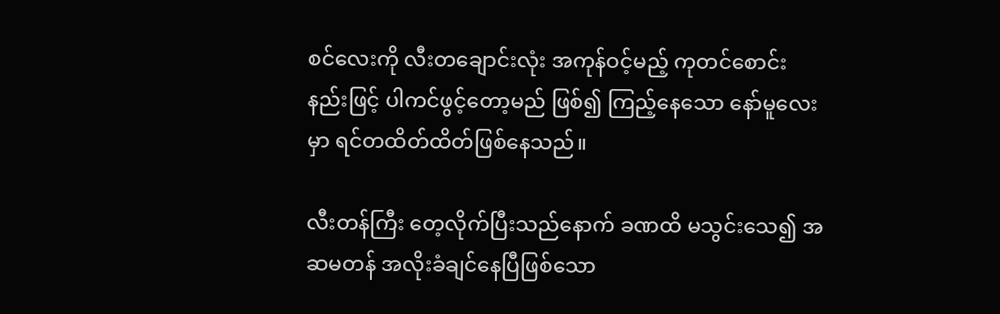စင်လေးကို လီးတချောင်းလုံး အကုန်ဝင့်မည့် ကုတင်စောင်းနည်းဖြင့် ပါကင်ဖွင့်တော့မည် ဖြစ်၍ ကြည့်နေသော နော်မူလေးမှာ ရင်တထိတ်ထိတ်ဖြစ်နေသည်။

လီးတန်ကြီး တေ့လိုက်ပြီးသည်နောက် ခဏထိ မသွင်းသေ၍ အဆမတန် အလိုးခံချင်နေပြီဖြစ်သော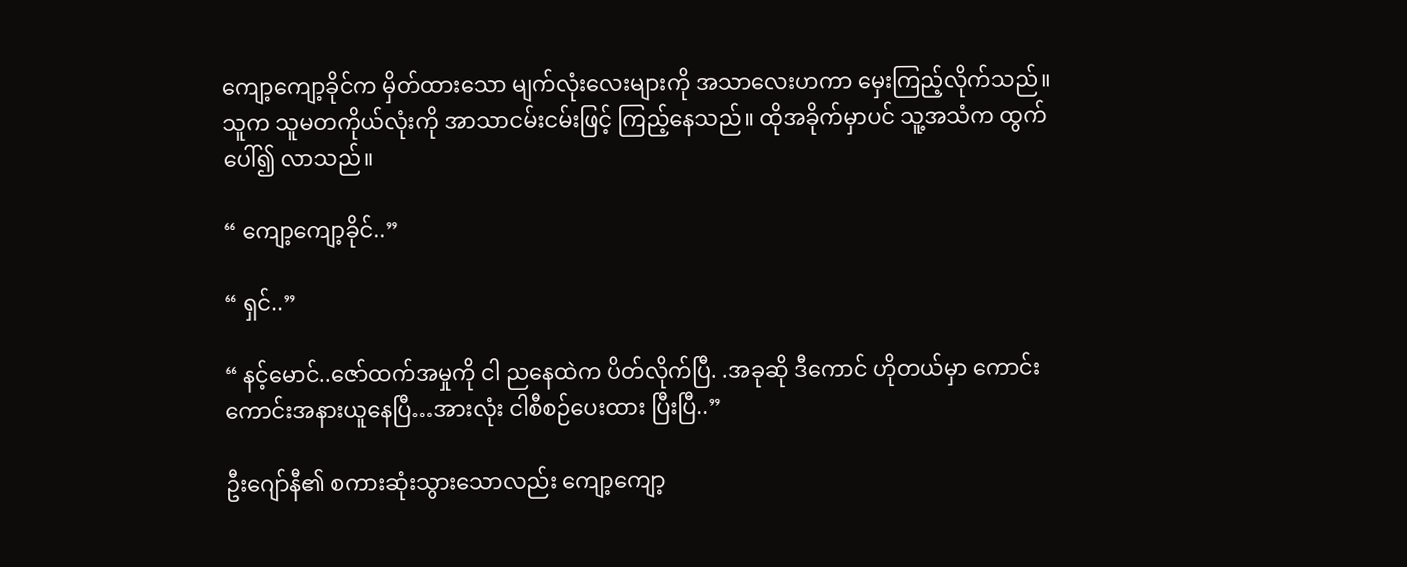ကျော့ကျော့ခိုင်က မှိတ်ထားသော မျက်လုံးလေးများကို အသာလေးဟကာ မှေးကြည့်လိုက်သည်။ သူက သူမတကိုယ်လုံးကို အာသာငမ်းငမ်းဖြင့် ကြည့်နေသည်။ ထိုအခိုက်မှာပင် သူ့အသံက ထွက်ပေါ်၍ လာသည်။

“ ကျော့ကျော့ခိုင်..”

“ ရှင်..”

“ နင့်မောင်..ဇော်ထက်အမှုကို ငါ ညနေထဲက ပိတ်လိုက်ပြီ. .အခုဆို ဒီကောင် ဟိုတယ်မှာ ကောင်း ကောင်းအနားယူနေပြီ…အားလုံး ငါစီစဉ်ပေးထား ပြီးပြီ..”

ဦးဂျော်နီ၏ စကားဆုံးသွားသောလည်း ကျော့ကျော့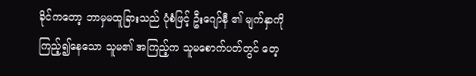ခိုင်ကတော့ ဘာမှမထူခြားသည် ပုံစံဖြင့် ဦးဂျော်နီ ၏ မျက်နှာကို ကြည့်၍နေသော သူမ၏ အကြည့်က သူမစောက်ပတ်တွင် တေ့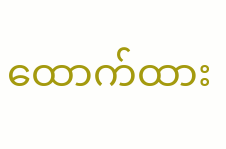ထောက်ထား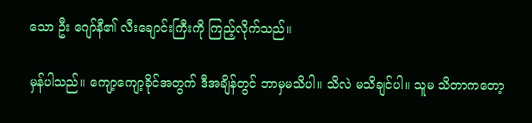သော ဦး ဂျော်နီ၏ လီးချောင်းကြီးကို ကြည့်လိုက်သည်။

မှန်ပါသည်။ ကျော့ကျော့ခိုင်အတွက် ဒီအချိန်တွင် ဘာမှမသိပါ။ သိလဲ မသိချင်ပါ။ သူမ သိတာကတော့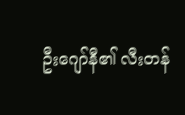ဦးဂျော်နီ၏ လီးတန်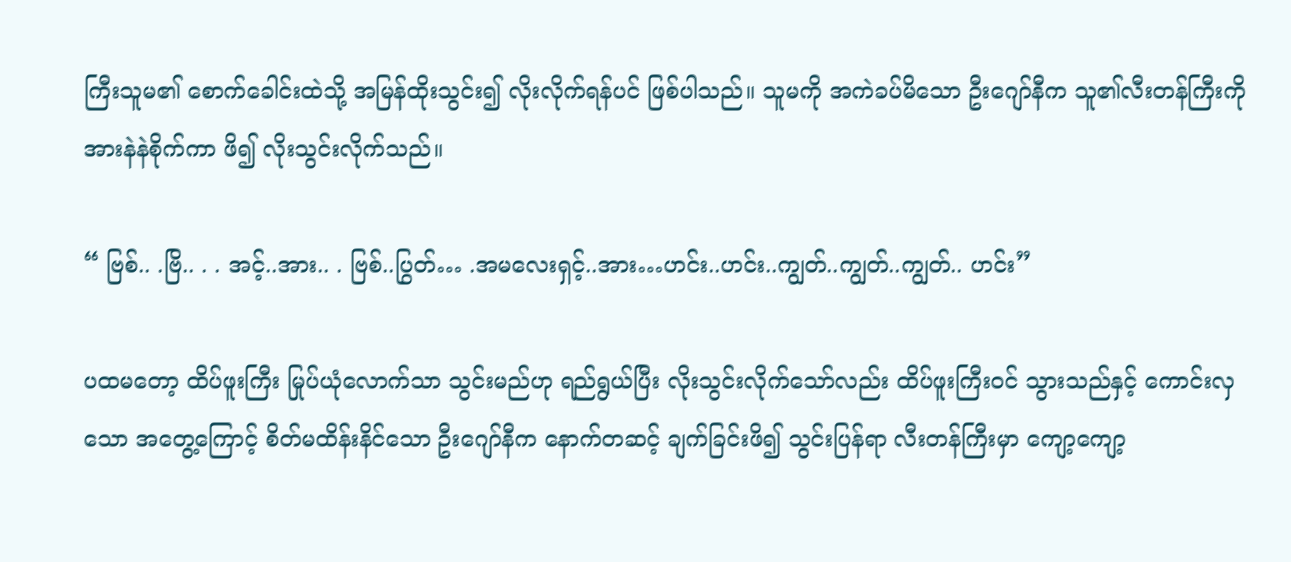ကြီးသူမ၏ စောက်ခေါင်းထဲသို့ အမြန်ထိုးသွင်း၍ လိုးလိုက်ရန်ပင် ဖြစ်ပါသည်။ သူမကို အကဲခပ်မိသော ဦးဂျော်နီက သူ၏လီးတန်ကြီးကို အားနဲနဲစိုက်ကာ ဖိ၍ လိုးသွင်းလိုက်သည်။

“ ဗြစ်.. .ဗြိ.. . . အင့်..အား.. . ဗြစ်..ပြွတ်… .အမလေးရှင့်..အား…ဟင်း..ဟင်း..ကျွတ်..ကျွတ်..ကျွတ်.. ဟင်း”

ပထမတော့ ထိပ်ဖူးကြီး မြုပ်ယုံလောက်သာ သွင်းမည်ဟု ရည်ရွယ်ပြီး လိုးသွင်းလိုက်သော်လည်း ထိပ်ဖူးကြီးဝင် သွားသည်နှင့် ကောင်းလှသော အတွေ့ကြောင့် စိတ်မထိန်းနိင်သော ဦးဂျော်နီက နောက်တဆင့် ချက်ခြင်းဖိ၍ သွင်းပြန်ရာ လီးတန်ကြီးမှာ ကျော့ကျော့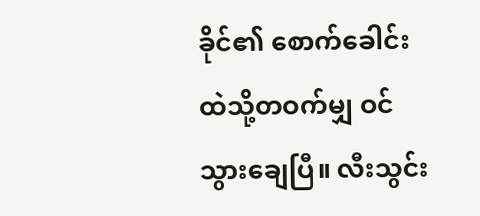ခိုင်၏ စောက်ခေါင်းထဲသို့တဝက်မျှ ဝင် သွားချေပြီ။ လီးသွင်း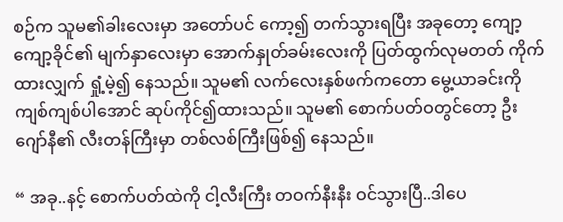စဉ်က သူမ၏ခါးလေးမှာ အတော်ပင် ကော့၍ တက်သွားရပြီး အခုတော့ ကျော့ ကျော့ခိုင်၏ မျက်နှာလေးမှာ အောက်နှုတ်ခမ်းလေးကို ပြတ်ထွက်လုမတတ် ကိုက်ထားလျှက် ရှုံ့မဲ့၍ နေသည်။ သူမ၏ လက်လေးနှစ်ဖက်ကတော မွေ့ယာခင်းကို ကျစ်ကျစ်ပါအောင် ဆုပ်ကိုင်၍ထားသည်။ သူမ၏ စောက်ပတ်ဝတွင်တော့ ဦးဂျော်နီ၏ လီးတန်ကြီးမှာ တစ်လစ်ကြီးဖြစ်၍ နေသည်။

“ အခု..နင့် စောက်ပတ်ထဲကို ငါ့လီးကြီး တဝက်နီးနီး ဝင်သွားပြီ..ဒါပေ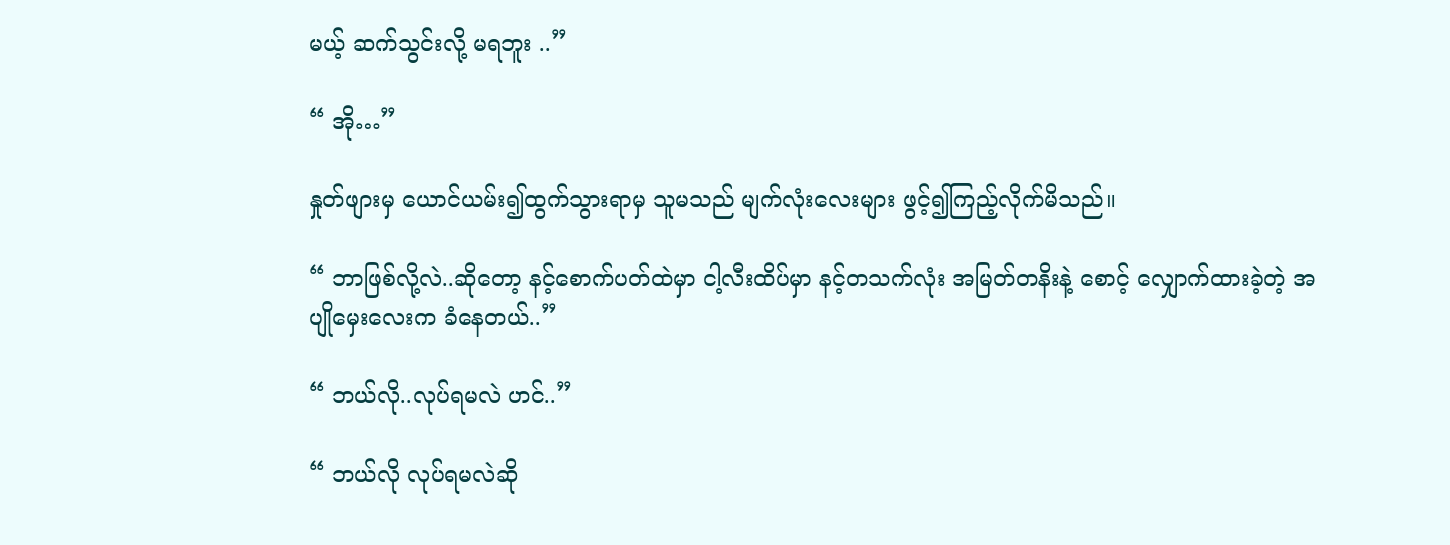မယ့် ဆက်သွင်းလို့ မရဘူး ..”

“ အို…”

နှုတ်ဖျားမှ ယောင်ယမ်း၍ထွက်သွားရာမှ သူမသည် မျက်လုံးလေးများ ဖွင့်၍ကြည့်လိုက်မိသည်။

“ ဘာဖြစ်လို့လဲ..ဆိုတော့ နင့်စောက်ပတ်ထဲမှာ ငါ့လီးထိပ်မှာ နင့်တသက်လုံး အမြတ်တနိးနဲ့ စောင့် လျှောက်ထားခဲ့တဲ့ အပျိုမှေးလေးက ခံနေတယ်..”

“ ဘယ်လို..လုပ်ရမလဲ ဟင်..”

“ ဘယ်လို လုပ်ရမလဲဆို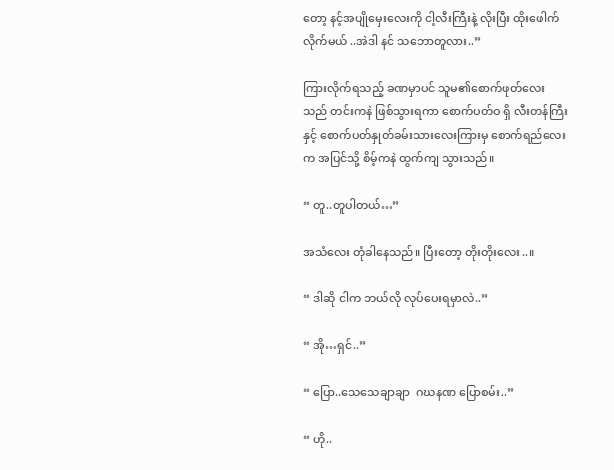တော့ နင့်အပျိုမှေးလေးကို ငါ့လီးကြီးနဲ့ လိုးပြီး ထိုးဖေါက်လိုက်မယ် ..အဲဒါ နင် သဘောတူလား..”

ကြားလိုက်ရသည့် ခဏမှာပင် သူမ၏စောက်ဖုတ်လေးသည် တင်းကနဲ ဖြစ်သွားရကာ စောက်ပတ်ဝ ရှိ လီးတန်ကြီးနှင့် စောက်ပတ်နှုတ်ခမ်းသားလေးကြားမှ စောက်ရည်လေးက အပြင်သို့ စိမ့်ကနဲ ထွက်ကျ သွားသည်။

“ တူ..တူပါတယ်…”

အသံလေး တုံခါနေသည်။ ပြီးတော့ တိုးတိုးလေး..။

“ ဒါဆို ငါက ဘယ်လို လုပ်ပေးရမှာလဲ..”

“ အို…ရှင်..”

“ ပြော..သေသေချာချာ  ဂဃနဏ ပြောစမ်း..”

“ ဟို..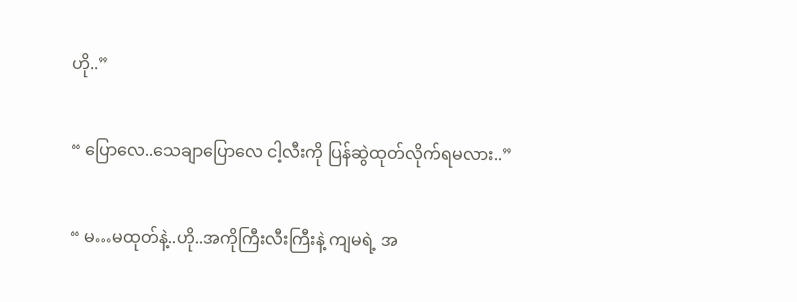ဟို..”

“ ပြောလေ..သေချာပြောလေ ငါ့လီးကို ပြန်ဆွဲထုတ်လိုက်ရမလား..”

“ မ…မထုတ်နဲ့..ဟို..အကိုကြီးလီးကြီးနဲ့ ကျမရဲ့ အ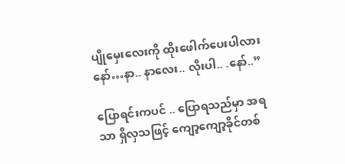ပျိုမှေးလေးကို ထိုးဖေါက်ပေးပါလား နော်…နာ.. နာလေး.. လိုးပါ.. .နော်..”

ပြောရင်းကပင် .. ပြောရသည်မှာ အရသာ ရှိလှသဖြင့် ကျော့ကျော့ခိုင်တစ်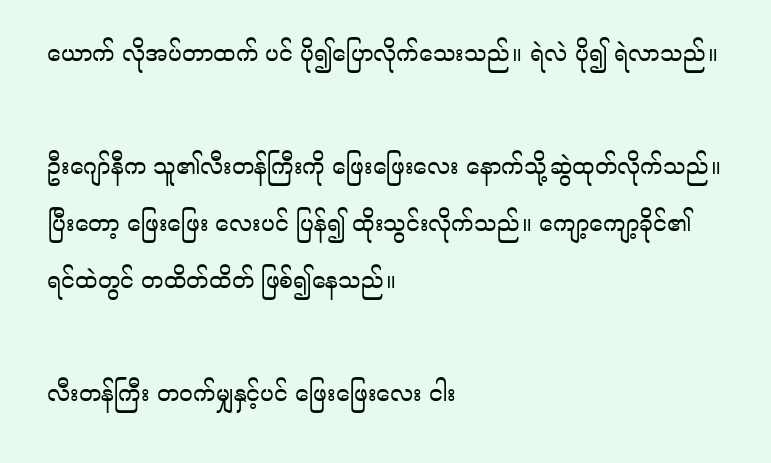ယောက် လိုအပ်တာထက် ပင် ပို၍ပြောလိုက်သေးသည်။ ရဲလဲ ပို၍ ရဲလာသည်။

ဦးဂျော်နီက သူ၏လီးတန်ကြီးကို ဖြေးဖြေးလေး နောက်သို့ဆွဲထုတ်လိုက်သည်။ ပြီးတော့ ဖြေးဖြေး လေးပင် ပြန်၍ ထိုးသွင်းလိုက်သည်။ ကျော့ကျော့ခိုင်၏ ရင်ထဲတွင် တထိတ်ထိတ် ဖြစ်၍နေသည်။

လီးတန်ကြီး တဝက်မျှနှင့်ပင် ဖြေးဖြေးလေး ငါး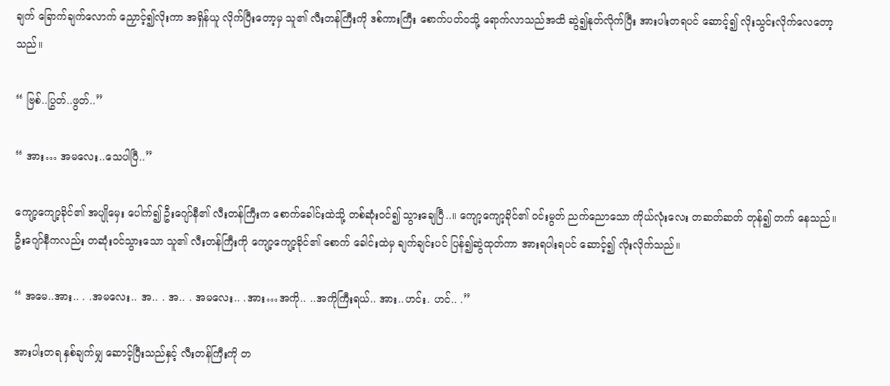ချက် ခြောက်ချက်လောက် ညှောင့်၍လိုးကာ အရှိန်ယူ လိုက်ပြီးတော့မှ သူ၏ လီးတန်ကြီးကို ဒစ်ကားကြီး စောက်ပတ်ဝသို့ ရောက်လာသည်အထိ ဆွဲ၍နုတ်လိုက်ပြီး အားပါးတရပင် ဆောင့်၍ လိုးသွင်းလိုက်လေတော့သည်။

“ ဗြစ်..ပြွတ်..ဖွတ်..”

“ အား… အမလေး..သေပါပြီ..”

ကျော့ကျော့ခိုင်၏ အပျိုမှေး ပေါက်၍ ဦးဂျော်နီ၏ လီးတန်ကြီးက စောက်ခေါင်းထဲသို့ တစ်ဆုံးဝင်၍ သွားချေပြီ..။ ကျော့ကျော့ခိုင်၏ ဝင်းမွတ် ညက်ညောသော ကိုယ်လုံးလေး တဆတ်ဆတ် တုန်၍ တက် နေသည်။ ဦးဂျော်နီကလည်း တဆုံးဝင်သွားသော သူ၏ လီးတန်ကြီးကို ကျော့ကျော့ခိုင်၏ စောက် ခေါင်းထဲမှ ချက်ချင်းပင် ပြန်၍ဆွဲထုတ်ကာ အားရပါးရပင် ဆောင့်၍ လိုးလိုက်သည်။

“ အမေ..အား.. . .အမလေး.. အ.. . အ.. . အမလေး.. .အား…အကို.. ..အကိုကြီးရယ်.. အား..ဟင်း. ဟင်.. .”

အားပါးတရ နှစ်ချက်မျှ ဆောင့်ပြီးသည်နှင့် လီးတန်ကြီးကို တ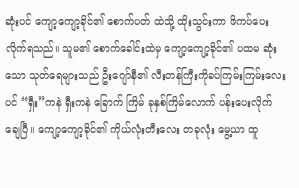ဆုံးပင် ကျော့ကျော့ခိုင်၏ စောက်ပတ် ထဲသို့ ထိုးသွင်းကာ ဖိကပ်ပေးလိုက်ရသည်။ သူမ၏ စောက်ခေါင်းထဲမှ ကျော့ကျော့ခိုင်၏ ပထမ ဆုံး သော သုတ်ရေများသည် ဦးဂျော်နီ၏ လီးတန်ကြီးကိုခပ်ကြမ်းကြမ်းလေးပင် “ရှီး”ကနဲ ရှီးကနဲ ခြောက် ကြိမ် ခုနှစ်ကြိမ်လောက် ပန်းပေးလိုက်ချေပြီ။ ကျော့ကျော့ခိုင်၏ ကိုယ်လုံးတီးလေး တခုလုံး မွေ့ယာ ထူ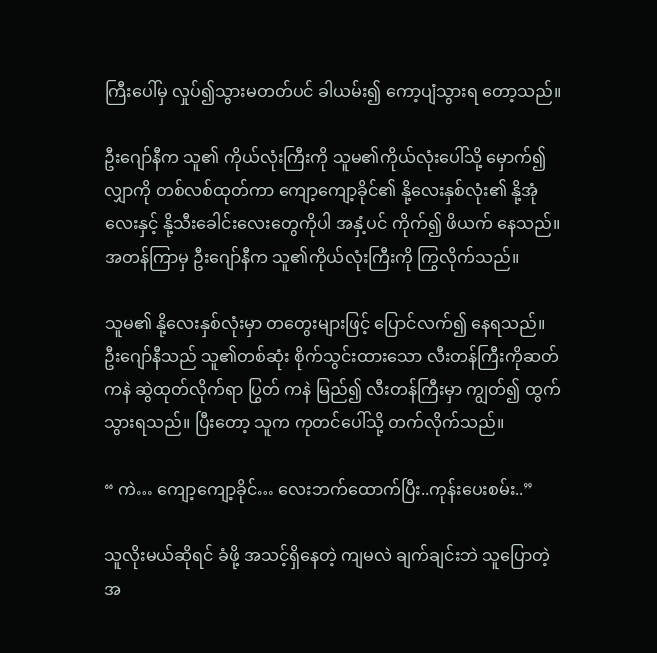ကြီးပေါ်မှ လှုပ်၍သွားမတတ်ပင် ခါယမ်း၍ ကော့ပျံသွားရ တော့သည်။

ဦးဂျော်နီက သူ၏ ကိုယ်လုံးကြီးကို သူမ၏ကိုယ်လုံးပေါ်သို့ မှောက်၍ လျှာကို တစ်လစ်ထုတ်ကာ ကျော့ကျော့ခိုင်၏ နို့လေးနှစ်လုံး၏ နို့အုံလေးနှင့် နို့သီးခေါင်းလေးတွေကိုပါ အနှံ့ပင် ကိုက်၍ ဖိယက် နေသည်။ အတန်ကြာမှ ဦးဂျော်နီက သူ၏ကိုယ်လုံးကြီးကို ကြွလိုက်သည်။

သူမ၏ နို့လေးနှစ်လုံးမှာ တတွေးများဖြင့် ပြောင်လက်၍ နေရသည်။ ဦးဂျော်နီသည် သူ၏တစ်ဆုံး စိုက်သွင်းထားသော လီးတန်ကြီးကိုဆတ်ကနဲ ဆွဲထုတ်လိုက်ရာ ပြွတ် ကနဲ မြည်၍ လီးတန်ကြီးမှာ ကျွတ်၍ ထွက်သွားရသည်။ ပြီးတော့ သူက ကုတင်ပေါ်သို့ တက်လိုက်သည်။

“ ကဲ… ကျော့ကျော့ခိုင်… လေးဘက်ထောက်ပြီး..ကုန်းပေးစမ်း..”

သူလိုးမယ်ဆိုရင် ခံဖို့ အသင့်ရှိနေတဲ့ ကျမလဲ ချက်ချင်းဘဲ သူပြောတဲ့အ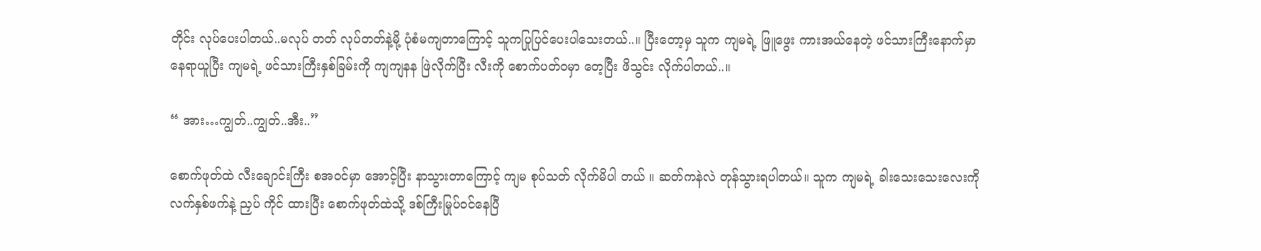တိုင်း လုပ်ပေးပါတယ်..မလုပ် တတ် လုပ်တတ်နဲ့မို့ ပုံစံမကျတာကြောင့် သူကပြုပြင်ပေးပါသေးတယ်..။ ပြီးတော့မှ သူက ကျမရဲ့ ဖြူဖွေး ကားအယ်နေတဲ့ ဖင်သားကြီးနောက်မှာ နေရာယူပြီး ကျမရဲ့ ဖင်သားကြီးနှစ်ခြမ်းကို ကျကျနန ဖြဲလိုက်ပြီး လီးကို စောက်ပတ်ဝမှာ တေ့ပြီး ဖိသွင်း လိုက်ပါတယ်..။

“ အား…ကျွတ်..ကျွတ်..အီး..”

စောက်ဖုတ်ထဲ လီးချောင်းကြီး စအဝင်မှာ အောင့်ပြီး နာသွားတာကြောင့် ကျမ စုပ်သတ် လိုက်မိပါ တယ် ။ ဆတ်ကနဲလဲ တုန်သွားရပါတယ်။ သူက ကျမရဲ့ ခါးသေးသေးလေးကို လက်နှစ်ဖက်နဲ့ ညှပ် ကိုင် ထားပြီး စောက်ဖုတ်ထဲသို့ ဒစ်ကြီးမြုပ်ဝင်နေပြီ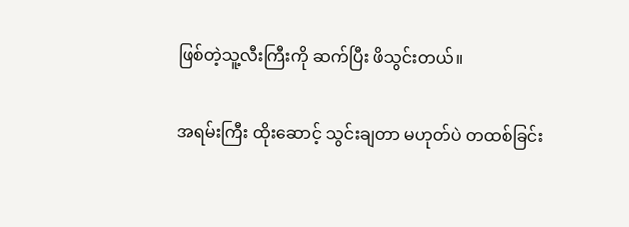ဖြစ်တဲ့သူ့လီးကြီးကို ဆက်ပြီး ဖိသွင်းတယ်။

အရမ်းကြီး ထိုးဆောင့် သွင်းချတာ မဟုတ်ပဲ တထစ်ခြင်း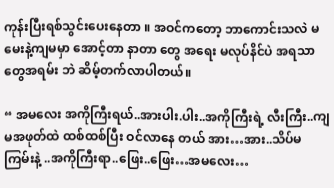ကုန်းပြီးရစ်သွင်းပေးနေတာ ။ အဝင်ကတော့ ဘာကောင်းသလဲ မမေးနဲ့ကျမမှာ အောင့်တာ နာတာ တွေ အရေး မလုပ်နိင်ပဲ အရသာတွေအရမ်း ဘဲ ဆိမ့်တက်လာပါတယ်။

“ အမလေး အကိုကြီးရယ်..အားပါး.ပါး..အကိုကြီးရဲ့ လီးကြီး..ကျမအဖုတ်ထဲ ထစ်ထစ်ပြီး ဝင်လာနေ တယ် အား…အား..သိပ်မကြမ်းနဲ့ ..အကိုကြီးရာ..ဖြေး..ဖြေး…အမလေး…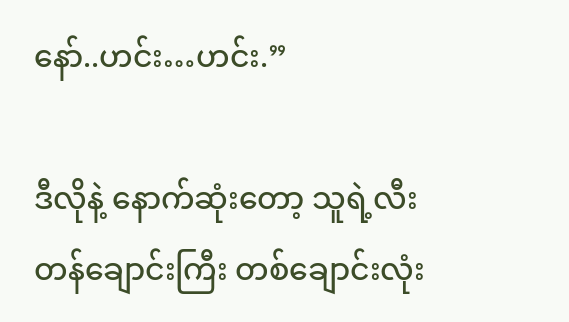နော်..ဟင်း…ဟင်း.”

ဒီလိုနဲ့ နောက်ဆုံးတော့ သူရဲ့လီးတန်ချောင်းကြီး တစ်ချောင်းလုံး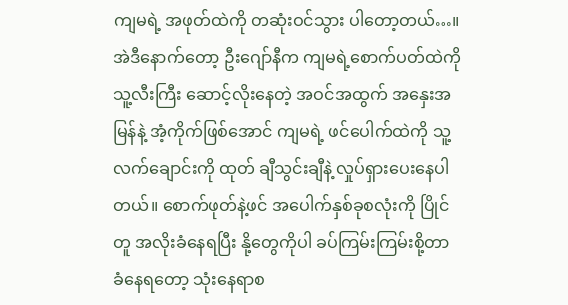ကျမရဲ့ အဖုတ်ထဲကို တဆုံးဝင်သွား ပါတော့တယ်…။ အဲဒီနောက်တော့ ဦးဂျော်နီက ကျမရဲ့စောက်ပတ်ထဲကို သူ့လီးကြီး ဆောင့်လိုးနေတဲ့ အဝင်အထွက် အနှေးအမြန်နဲ့ အံ့ကိုက်ဖြစ်အောင် ကျမရဲ့ ဖင်ပေါက်ထဲကို သူ့လက်ချောင်းကို ထုတ် ချီသွင်းချီနဲ့ လှုပ်ရှားပေးနေပါတယ်။ စောက်ဖုတ်နဲ့ဖင် အပေါက်နှစ်ခုစလုံးကို ပြိုင်တူ အလိုးခံနေရပြီး နို့တွေကိုပါ ခပ်ကြမ်းကြမ်းစို့တာ ခံနေရတော့ သုံးနေရာစ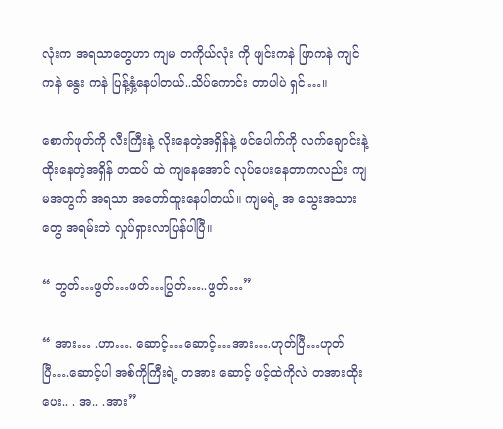လုံးက အရသာတွေဟာ ကျမ တကိုယ်လုံး ကို ဖျင်းကနဲ ဖြာကနဲ ကျင်ကနဲ နွေး ကနဲ ပြန့်နှံ့နေပါတယ်..သိပ်ကောင်း တာပါပဲ ရှင်…။

စောက်ဖုတ်ကို လီးကြီးနဲ့ လိုးနေတဲ့အရှိန်နဲ့ ဖင်ပေါက်ကို လက်ချောင်းနဲ့ ထိုးနေတဲ့အရှိန် တထပ် ထဲ ကျနေအောင် လုပ်ပေးနေတာကလည်း ကျမအတွက် အရသာ အတော်ထူးနေပါတယ်။ ကျမရဲ့ အ သွေးအသားတွေ အရမ်းဘဲ လှုပ်ရှားလာပြန်ပါပြီ။

“ ဘွတ်…ဖွတ်…ဖတ်…ပြွတ်…..ဖွတ်…”

“ အား… .ဟာ…. ဆောင့်…ဆောင့်…အား….ဟုတ်ပြီ…ဟုတ်ပြီ….ဆောင့်ပါ အစ်ကိုကြီးရဲ့ တအား ဆောင့် ဖင့်ထဲကိုလဲ တအားထိုးပေး.. . အ.. .အား”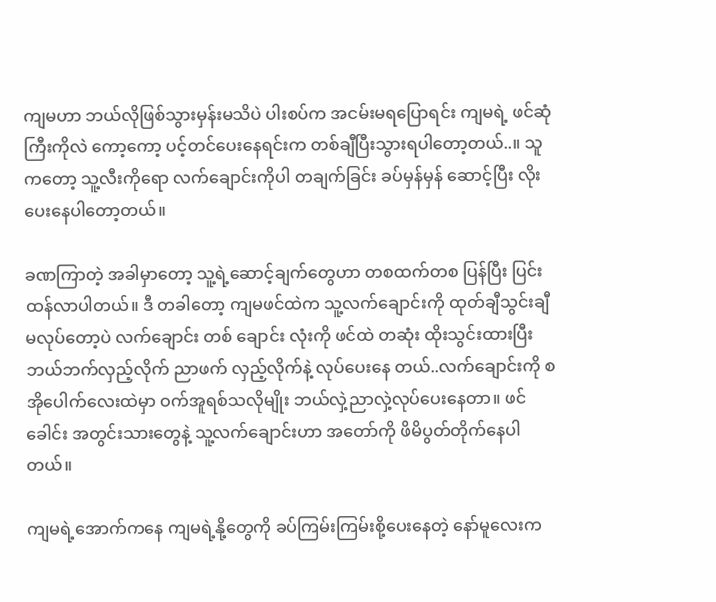ကျမဟာ ဘယ်လိုဖြစ်သွားမှန်းမသိပဲ ပါးစပ်က အငမ်းမရပြောရင်း ကျမရဲ့ ဖင်ဆုံကြီးကိုလဲ ကော့ကော့ ပင့်တင်ပေးနေရင်းက တစ်ချီပြီးသွားရပါတော့တယ်..။ သူကတော့ သူ့လီးကိုရော လက်ချောင်းကိုပါ တချက်ခြင်း ခပ်မှန်မှန် ဆောင့်ပြီး လိုးပေးနေပါတော့တယ်။

ခဏကြာတဲ့ အခါမှာတော့ သူ့ရဲ့ဆောင့်ချက်တွေဟာ တစထက်တစ ပြန်ပြီး ပြင်းထန်လာပါတယ်။ ဒီ တခါတော့ ကျမဖင်ထဲက သူ့လက်ချောင်းကို ထုတ်ချီသွင်းချီ မလုပ်တော့ပဲ လက်ချောင်း တစ် ချောင်း လုံးကို ဖင်ထဲ တဆုံး ထိုးသွင်းထားပြီး ဘယ်ဘက်လှည့်လိုက် ညာဖက် လှည့်လိုက်နဲ့ လုပ်ပေးနေ တယ်..လက်ချောင်းကို စအိုပေါက်လေးထဲမှာ ဝက်အူရစ်သလိုမျိုး ဘယ်လှဲ့ညာလှဲ့လုပ်ပေးနေတာ။ ဖင်ခေါင်း အတွင်းသားတွေနဲ့ သူ့လက်ချောင်းဟာ အတော်ကို ဖိမိပွတ်တိုက်နေပါတယ်။

ကျမရဲ့အောက်ကနေ ကျမရဲ့နို့တွေကို ခပ်ကြမ်းကြမ်းစို့ပေးနေတဲ့ နော်မူလေးက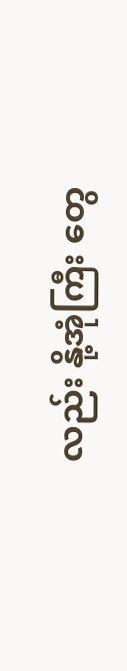လည်း နို့အုံကြီး တွေ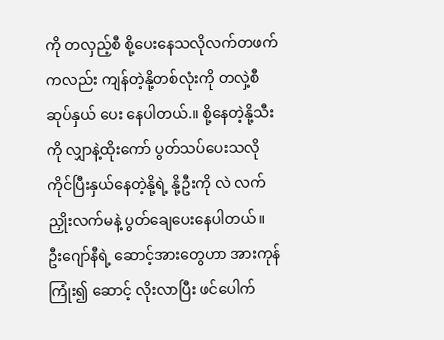ကို တလှည့်စီ စို့ပေးနေသလိုလက်တဖက်ကလည်း ကျန်တဲ့နို့တစ်လုံးကို တလှဲ့စီ ဆုပ်နှယ် ပေး နေပါတယ်.။ စို့နေတဲ့နို့သီးကို လျှာနဲ့ထိုးကော် ပွတ်သပ်ပေးသလို ကိုင်ပြီးနှယ်နေတဲ့နို့ရဲ့ နို့ဦးကို လဲ လက်ညှိုးလက်မနဲ့ ပွတ်ချေပေးနေပါတယ်။ ဦးဂျော်နီရဲ့ ဆောင့်အားတွေဟာ အားကုန် ကြုံး၍ ဆောင့် လိုးလာပြီး ဖင်ပေါက်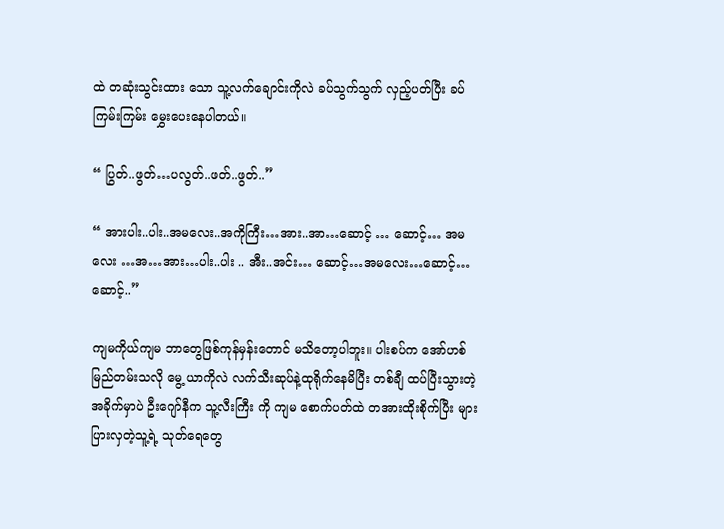ထဲ တဆုံးသွင်းထား သော သူ့လက်ချောင်းကိုလဲ ခပ်သွက်သွက် လှည့်ပတ်ပြီး ခပ်ကြမ်းကြမ်း မွှေးပေးနေပါတယ်။

“ ပြွတ်..ဖွတ်…ပလွတ်..ဖတ်..ဖွတ်..”

“ အားပါး..ပါး..အမလေး..အကိုကြီး…အား..အာ…ဆောင့် … ဆောင့်… အမလေး …အ…အား…ပါး..ပါး .. အီး..အင်း… ဆောင့်…အမလေး…ဆောင့်…ဆောင့်..”

ကျမကိုယ်ကျမ ဘာတွေဖြစ်ကုန်မှန်းတောင် မသိတော့ပါဘူး။ ပါးစပ်က အော်ဟစ်မြည်တမ်းသလို မွေ့ ယာကိုလဲ လက်သီးဆုပ်နဲ့ထုရိုက်နေမိပြီး တစ်ချီ ထပ်ပြီးသွားတဲ့အခိုက်မှာပဲ ဦးဂျော်နီက သူ့လီးကြီး ကို ကျမ စောက်ပတ်ထဲ တအားထိုးစိုက်ပြီး များပြားလှတဲ့သူ့ရဲ့ သုတ်ရေတွေ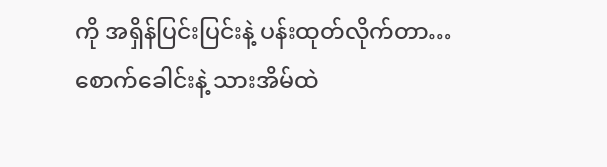ကို အရှိန်ပြင်းပြင်းနဲ့ ပန်းထုတ်လိုက်တာ…စောက်ခေါင်းနဲ့ သားအိမ်ထဲ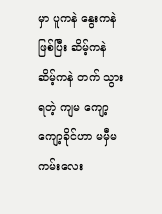မှာ ပူကနဲ နွေးကနဲ ဖြစ်ပြီး ဆိမ့်ကနဲ ဆိမ့်ကနဲ တက် သွားရတဲ့ ကျမ ကျော့ကျော့ခိုင်ဟာ မမှီမကမ်းလေး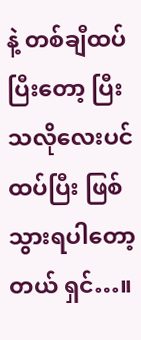နဲ့ တစ်ချီထပ်ပြီးတော့ ပြီးသလိုလေးပင် ထပ်ပြီး ဖြစ် သွားရပါတော့တယ် ရှင်…။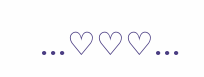...♡♡♡...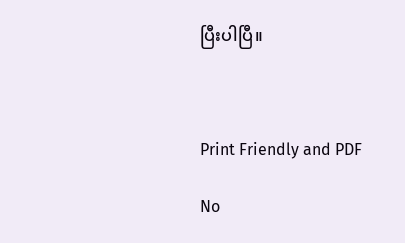ပြီးပါပြီ။



Print Friendly and PDF

No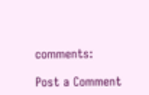comments:

Post a Comment